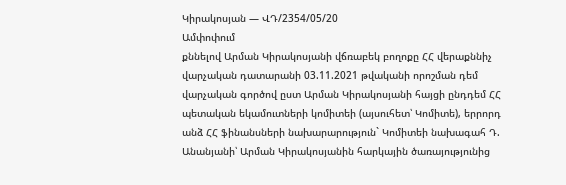Կիրակոսյան — ՎԴ/2354/05/20
Ամփոփում
քննելով Արման Կիրակոսյանի վճռաբեկ բողոքը ՀՀ վերաքննիչ վարչական դատարանի 03.11.2021 թվականի որոշման դեմ վարչական գործով ըստ Արման Կիրակոսյանի հայցի ընդդեմ ՀՀ պետական եկամուտների կոմիտեի (այսուհետ՝ Կոմիտե), երրորդ անձ ՀՀ ֆինանսների նախարարություն` Կոմիտեի նախագահ Դ. Անանյանի՝ Արման Կիրակոսյանին հարկային ծառայությունից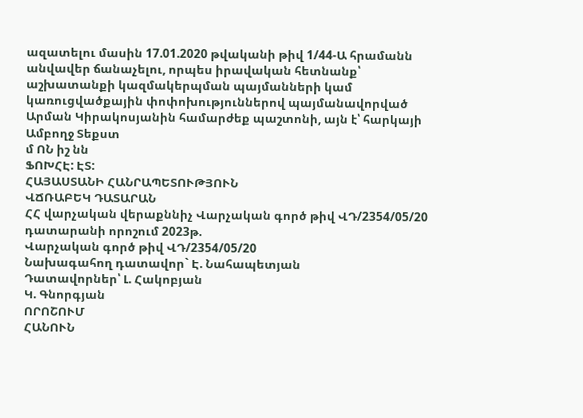ազատելու մասին 17.01.2020 թվականի թիվ 1/44-Ա հրամանն անվավեր ճանաչելու, որպես իրավական հետնանք՝ աշխատանքի կազմակերպման պայմանների կամ կառուցվածքային փոփոխություններով պայմանավորված Արման Կիրակոսյանին համարժեք պաշտոնի, այն է՝ հարկայի
Ամբողջ Տեքստ
մ ՈՆ իշ նն
ՖՈԽՀԷ: ԷՏ:
ՀԱՅԱՍՏԱՆԻ ՀԱՆՐԱՊԵՏՈՒԹՅՈՒՆ
ՎՃՌԱԲԵԿ ԴԱՏԱՐԱՆ
ՀՀ վարչական վերաքննիչ Վարչական գործ թիվ ՎԴ/2354/05/20
դատարանի որոշում 2023թ.
Վարչական գործ թիվ ՎԴ/2354/05/20
Նախագահող դատավոր` Է. Նահապետյան
Դատավորներ՝ Լ. Հակոբյան
Կ. Գնորգյան
ՈՐՈՇՈՒՄ
ՀԱՆՈՒՆ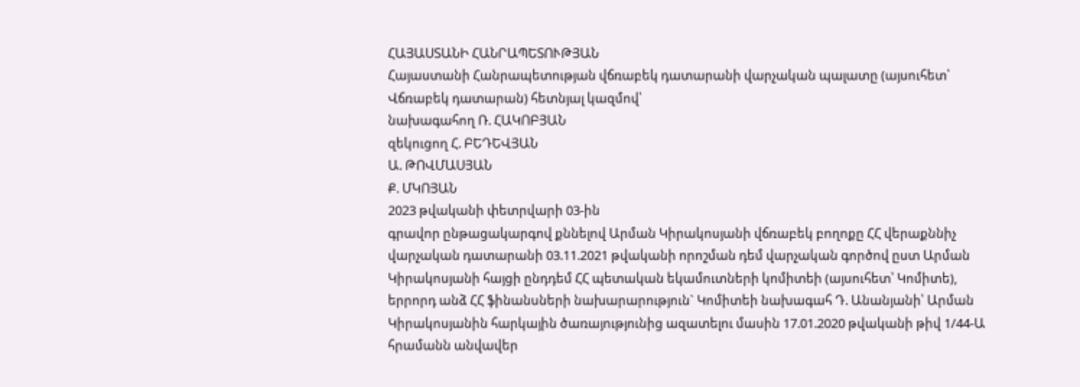ՀԱՅԱՍՏԱՆԻ ՀԱՆՐԱՊԵՏՈՒԹՅԱՆ
Հայաստանի Հանրապետության վճռաբեկ դատարանի վարչական պալատը (այսուհետ՝ Վճռաբեկ դատարան) հետնյալ կազմով՝
նախագահող Ռ. ՀԱԿՈԲՅԱՆ
զեկուցող Հ. ԲԵԴԵՎՅԱՆ
Ա. ԹՈՎՄԱՍՅԱՆ
Ք. ՄԿՈՅԱՆ
2023 թվականի փետրվարի 03-ին
գրավոր ընթացակարգով քննելով Արման Կիրակոսյանի վճռաբեկ բողոքը ՀՀ վերաքննիչ վարչական դատարանի 03.11.2021 թվականի որոշման դեմ վարչական գործով ըստ Արման Կիրակոսյանի հայցի ընդդեմ ՀՀ պետական եկամուտների կոմիտեի (այսուհետ՝ Կոմիտե), երրորդ անձ ՀՀ ֆինանսների նախարարություն` Կոմիտեի նախագահ Դ. Անանյանի՝ Արման Կիրակոսյանին հարկային ծառայությունից ազատելու մասին 17.01.2020 թվականի թիվ 1/44-Ա հրամանն անվավեր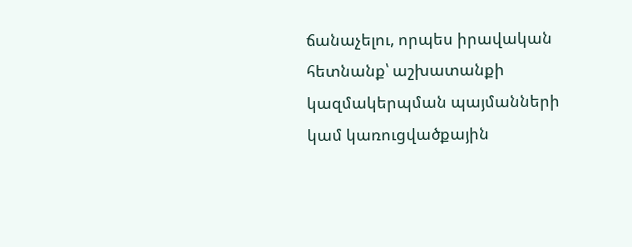ճանաչելու, որպես իրավական հետնանք՝ աշխատանքի կազմակերպման պայմանների կամ կառուցվածքային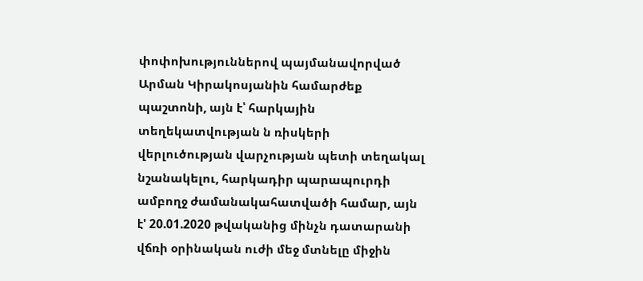փոփոխություններով պայմանավորված Արման Կիրակոսյանին համարժեք պաշտոնի, այն է՝ հարկային տեղեկատվության ն ռիսկերի վերլուծության վարչության պետի տեղակալ նշանակելու, հարկադիր պարապուրդի ամբողջ ժամանակահատվածի համար, այն է' 20.01.2020 թվականից մինչն դատարանի վճռի օրինական ուժի մեջ մտնելը միջին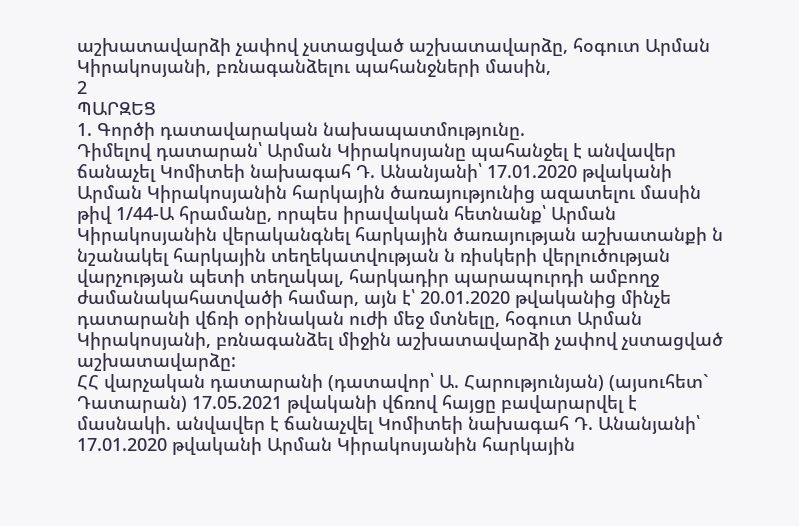աշխատավարձի չափով չստացված աշխատավարձը, հօգուտ Արման Կիրակոսյանի, բռնագանձելու պահանջների մասին,
2
ՊԱՐԶԵՑ
1. Գործի դատավարական նախապատմությունը.
Դիմելով դատարան՝ Արման Կիրակոսյանը պահանջել է անվավեր ճանաչել Կոմիտեի նախագահ Դ. Անանյանի՝ 17.01.2020 թվականի Արման Կիրակոսյանին հարկային ծառայությունից ազատելու մասին թիվ 1/44-Ա հրամանը, որպես իրավական հետնանք՝ Արման Կիրակոսյանին վերականգնել հարկային ծառայության աշխատանքի ն նշանակել հարկային տեղեկատվության ն ռիսկերի վերլուծության վարչության պետի տեղակալ, հարկադիր պարապուրդի ամբողջ ժամանակահատվածի համար, այն է՝ 20.01.2020 թվականից մինչե դատարանի վճռի օրինական ուժի մեջ մտնելը, հօգուտ Արման Կիրակոսյանի, բռնագանձել միջին աշխատավարձի չափով չստացված աշխատավարձը:
ՀՀ վարչական դատարանի (դատավոր՝ Ա. Հարությունյան) (այսուհետ` Դատարան) 17.05.2021 թվականի վճռով հայցը բավարարվել է մասնակի. անվավեր է ճանաչվել Կոմիտեի նախագահ Դ. Անանյանի՝ 17.01.2020 թվականի Արման Կիրակոսյանին հարկային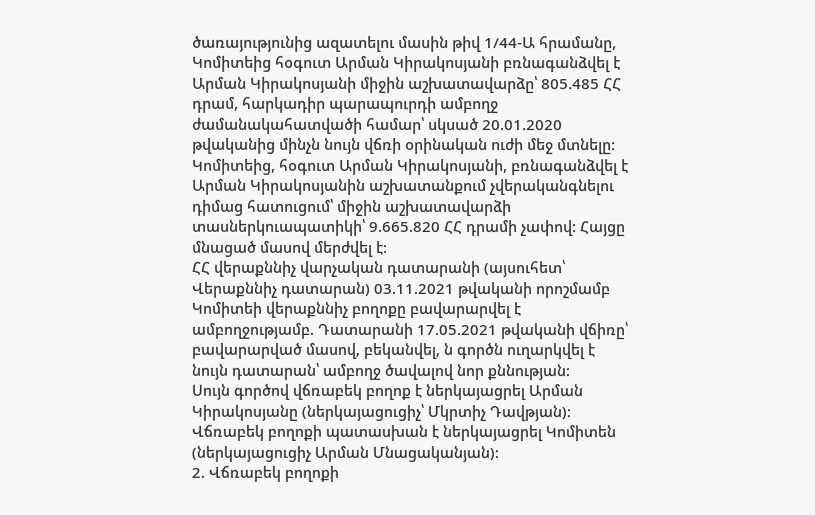ծառայությունից ազատելու մասին թիվ 1/44-Ա հրամանը, Կոմիտեից հօգուտ Արման Կիրակոսյանի բռնագանձվել է Արման Կիրակոսյանի միջին աշխատավարձը՝ 805.485 ՀՀ դրամ, հարկադիր պարապուրդի ամբողջ ժամանակահատվածի համար՝ սկսած 20.01.2020 թվականից մինչն նույն վճռի օրինական ուժի մեջ մտնելը: Կոմիտեից, հօգուտ Արման Կիրակոսյանի, բռնագանձվել է Արման Կիրակոսյանին աշխատանքում չվերականգնելու դիմաց հատուցում՝ միջին աշխատավարձի տասներկուապատիկի՝ 9.665.820 ՀՀ դրամի չափով: Հայցը մնացած մասով մերժվել է:
ՀՀ վերաքննիչ վարչական դատարանի (այսուհետ՝ Վերաքննիչ դատարան) 03.11.2021 թվականի որոշմամբ Կոմիտեի վերաքննիչ բողոքը բավարարվել է ամբողջությամբ. Դատարանի 17.05.2021 թվականի վճիռը՝ բավարարված մասով, բեկանվել, ն գործն ուղարկվել է նույն դատարան՝ ամբողջ ծավալով նոր քննության:
Սույն գործով վճռաբեկ բողոք է ներկայացրել Արման Կիրակոսյանը (ներկայացուցիչ՝ Մկրտիչ Դավթյան):
Վճռաբեկ բողոքի պատասխան է ներկայացրել Կոմիտեն (ներկայացուցիչ Արման Մնացականյան):
2. Վճռաբեկ բողոքի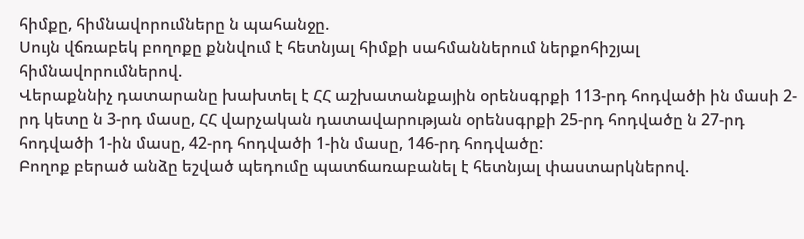հիմքը, հիմնավորումները ն պահանջը.
Սույն վճռաբեկ բողոքը քննվում է հետնյալ հիմքի սահմաններում ներքոհիշյալ հիմնավորումներով.
Վերաքննիչ դատարանը խախտել է ՀՀ աշխատանքային օրենսգրքի 113-րդ հոդվածի ին մասի 2-րդ կետը ն 3-րդ մասը, ՀՀ վարչական դատավարության օրենսգրքի 25-րդ հոդվածը ն 27-րդ հոդվածի 1-ին մասը, 42-րդ հոդվածի 1-ին մասը, 146-րդ հոդվածը:
Բողոք բերած անձը եշված պեդումը պատճառաբանել է հետնյալ փաստարկներով.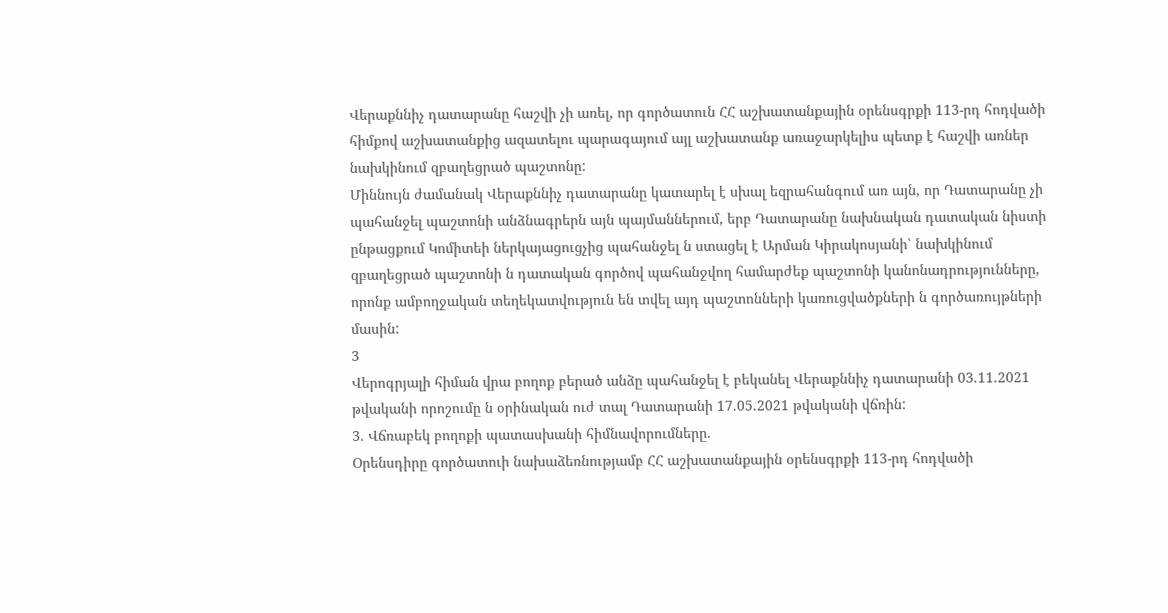Վերաքննիչ դատարանը հաշվի չի առել, որ գործատուն ՀՀ աշխատանքային օրենսգրքի 113-րդ հոդվածի հիմքով աշխատանքից ազատելու պարագայում այլ աշխատանք առաջարկելիս պետք է հաշվի առներ նախկինում զբաղեցրած պաշտոնը:
Միննույն ժամանակ Վերաքննիչ դատարանը կատարել է սխալ եզրահանգում առ այն, որ Դատարանը չի պահանջել պաշտոնի անձնագրերն այն պայմաններում, երբ Դատարանը նախնական դատական նիստի ընթացքում Կոմիտեի ներկայացուցչից պահանջել ն ստացել է Արման Կիրակոսյանի՝ նախկինում զբաղեցրած պաշտոնի ն դատական գործով պահանջվող համարժեք պաշտոնի կանոնադրությունները, որոնք ամբողջական տեղեկատվություն են տվել այդ պաշտոնների կառուցվածքների ն գործառույթների մասին:
3
Վերոգրյալի հիման վրա բողոք բերած անձը պահանջել է բեկանել Վերաքննիչ դատարանի 03.11.2021 թվականի որոշումը ն օրինական ուժ տալ Դատարանի 17.05.2021 թվականի վճռին:
3. Վճռաբեկ բողոքի պատասխանի հիմնավորումները.
Օրենսդիրը գործատուի նախաձեռնությամբ ՀՀ աշխատանքային օրենսգրքի 113-րդ հոդվածի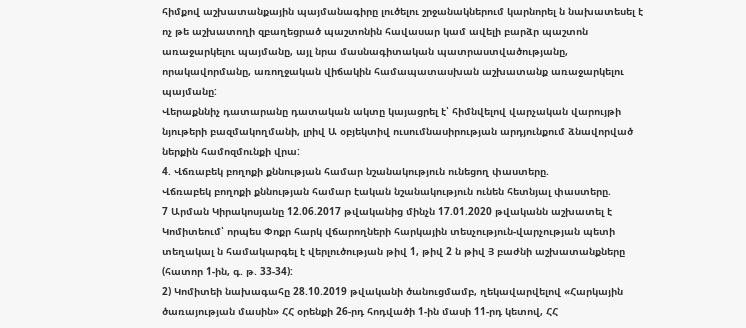հիմքով աշխատանքային պայմանագիրը լուծելու շրջանակներում կարնորել ն նախատեսել է ոչ թե աշխատողի զբաղեցրած պաշտոնին հավասար կամ ավելի բարձր պաշտոն առաջարկելու պայմանը, այլ նրա մասնագիտական պատրաստվածությանը, որակավորմանը, առողջական վիճակին համապատասխան աշխատանք առաջարկելու պայմանը:
Վերաքննիչ դատարանը դատական ակտը կայացրել է՝ հիմնվելով վարչական վարույթի նյութերի բազմակողմանի, լրիվ Ա օբյեկտիվ ուսումնասիրության արդյունքում ձնավորված ներքին համոզմունքի վրա:
4. Վճռաբեկ բողոքի քննության համար նշանակություն ունեցող փաստերը.
Վճռաբեկ բողոքի քննության համար էական նշանակություն ունեն հետնյալ փաստերը.
7 Արման Կիրակոսյանը 12.06.2017 թվականից մինչն 17.01.2020 թվականն աշխատել է Կոմիտեում՝ որպես Փոքր հարկ վճարողների հարկային տեսչություն-վարչության պետի տեղակալ ն համակարգել է վերլուծության թիվ 1, թիվ 2 ն թիվ Յ բաժնի աշխատանքները (հատոր 1-ին, գ. թ. 33-34):
2) Կոմիտեի նախագահը 28.10.2019 թվականի ծանուցմամբ, ղեկավարվելով «Հարկային ծառայության մասին» ՀՀ օրենքի 26-րդ հոդվածի 1-ին մասի 11-րդ կետով, ՀՀ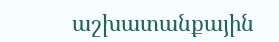աշխատանքային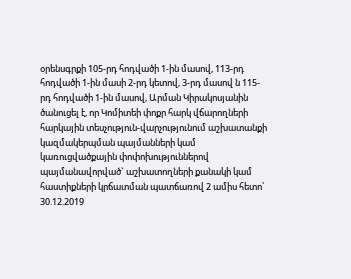օրենսգրքի 105-րդ հոդվածի 1-ին մասով, 113-րդ հոդվածի 1-ին մասի 2-րդ կետով, 3-րդ մասով ն 115-րդ հոդվածի 1-ին մասով, Արման Կիրակոսյանին ծանուցել է, որ Կոմիտեի փոքր հարկ վճարողների հարկային տեսչություն-վարչությունում աշխատանքի կազմակերպման պայմանների կամ կառուցվածքային փոփոխություններով պայմանավորված` աշխատողների քանակի կամ հաստիքների կրճատման պատճառով 2 ամիս հետո՝ 30.12.2019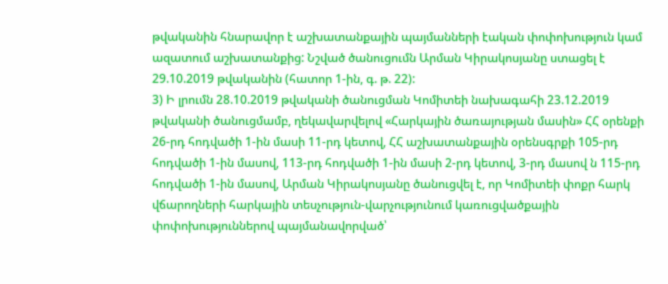թվականին հնարավոր է աշխատանքային պայմանների էական փոփոխություն կամ ազատում աշխատանքից: Նշված ծանուցումն Արման Կիրակոսյանը ստացել է 29.10.2019 թվականին (հատոր 1-ին, գ. թ. 22):
3) Ի լրումն 28.10.2019 թվականի ծանուցման Կոմիտեի նախագահի 23.12.2019 թվականի ծանուցմամբ, ղեկավարվելով «Հարկային ծառայության մասին» ՀՀ օրենքի 26-րդ հոդվածի 1-ին մասի 11-րդ կետով, ՀՀ աշխատանքային օրենսգրքի 105-րդ հոդվածի 1-ին մասով, 113-րդ հոդվածի 1-ին մասի 2-րդ կետով, 3-րդ մասով ն 115-րդ հոդվածի 1-ին մասով, Արման Կիրակոսյանը ծանուցվել է, որ Կոմիտեի փոքր հարկ վճարողների հարկային տեսչություն-վարչությունում կառուցվածքային փոփոխություններով պայմանավորված՝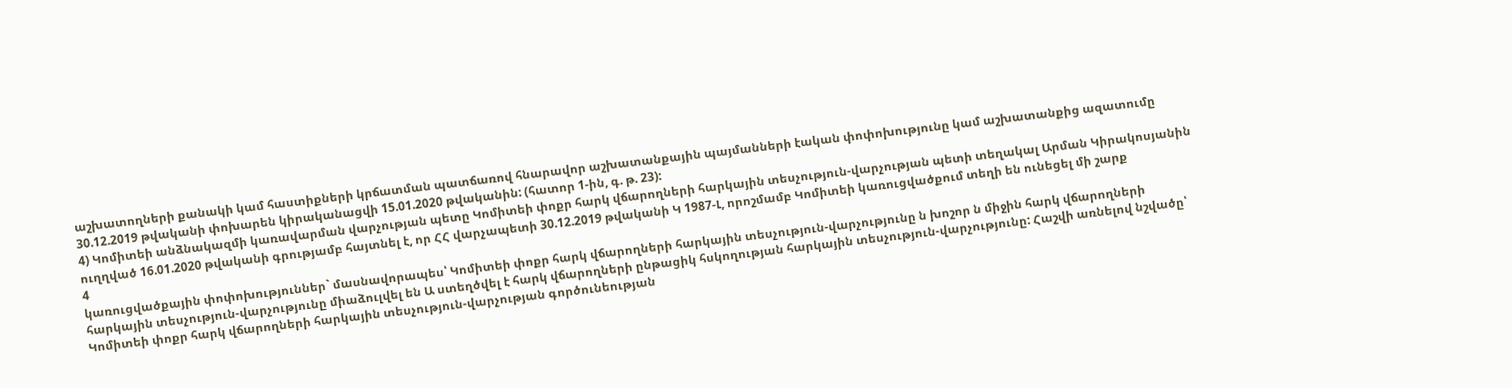աշխատողների քանակի կամ հաստիքների կրճատման պատճառով հնարավոր աշխատանքային պայմանների էական փոփոխությունը կամ աշխատանքից ազատումը 30.12.2019 թվականի փոխարեն կիրականացվի 15.01.2020 թվականին: (հատոր 1-ին, գ. թ. 23):
4) Կոմիտեի անձնակազմի կառավարման վարչության պետը Կոմիտեի փոքր հարկ վճարողների հարկային տեսչություն-վարչության պետի տեղակալ Արման Կիրակոսյանին ուղղված 16.01.2020 թվականի գրությամբ հայտնել է, որ ՀՀ վարչապետի 30.12.2019 թվականի Կ 1987-Լ, որոշմամբ Կոմիտեի կառուցվածքում տեղի են ունեցել մի շարք
4
կառուցվածքային փոփոխություններ` մասնավորապես՝ Կոմիտեի փոքր հարկ վճարողների հարկային տեսչություն-վարչությունը ն խոշոր ն միջին հարկ վճարողների հարկային տեսչություն-վարչությունը միաձուլվել են Ա ստեղծվել է հարկ վճարողների ընթացիկ հսկողության հարկային տեսչություն-վարչությունը: Հաշվի առնելով նշվածը՝ Կոմիտեի փոքր հարկ վճարողների հարկային տեսչություն-վարչության գործունեության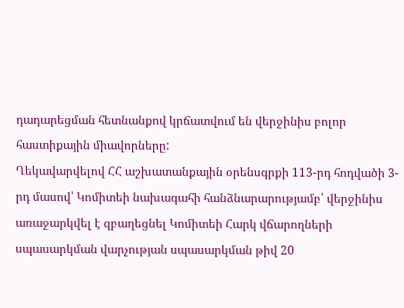դադարեցման հետնանքով կրճատվում են վերջինիս բոլոր հաստիքային միավորները:
Ղեկավարվելով ՀՀ աշխատանքային օրենսգրքի 113-րդ հոդվածի 3-րդ մասով՝ Կոմիտեի նախագահի հանձնարարությամբ՝ վերջինիս առաջարկվել է զբաղեցնել Կոմիտեի Հարկ վճարողների սպասարկման վարչության սպասարկման թիվ 20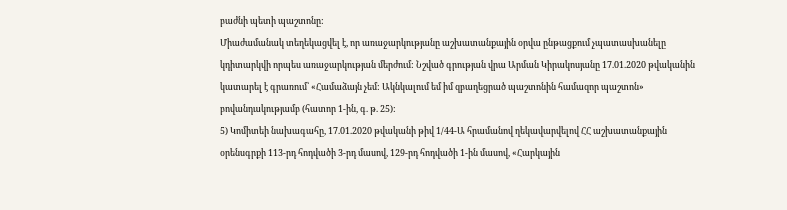բաժնի պետի պաշտոնը:
Միաժամանակ տեղեկացվել է, որ առաջարկությանը աշխատանքային օրվա ընթացքում չպատասխանելը կդիտարկվի որպես առաջարկության մերժում: Նշված գրության վրա Արման Կիրակոսյանը 17.01.2020 թվականին կատարել է գրառում՝ «Համաձայն չեմ: Ակնկալում եմ իմ զբաղեցրած պաշտոնին համազոր պաշտոն» բովանդակությամբ (հատոր 1-ին, գ. թ. 25):
5) Կոմիտեի նախագահը, 17.01.2020 թվականի թիվ 1/44-Ա հրամանով ղեկավարվելով ՀՀ աշխատանքային օրենսգրքի 113-րդ հոդվածի 3-րդ մասով, 129-րդ հոդվածի 1-ին մասով, «Հարկային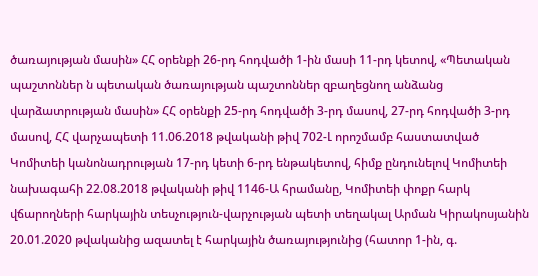ծառայության մասին» ՀՀ օրենքի 26-րդ հոդվածի 1-ին մասի 11-րդ կետով, «Պետական պաշտոններ ն պետական ծառայության պաշտոններ զբաղեցնող անձանց վարձատրության մասին» ՀՀ օրենքի 25-րդ հոդվածի 3-րդ մասով, 27-րդ հոդվածի 3-րդ մասով, ՀՀ վարչապետի 11.06.2018 թվականի թիվ 702-Լ որոշմամբ հաստատված Կոմիտեի կանոնադրության 17-րդ կետի 6-րդ ենթակետով, հիմք ընդունելով Կոմիտեի նախագահի 22.08.2018 թվականի թիվ 1146-Ա հրամանը, Կոմիտեի փոքր հարկ վճարողների հարկային տեսչություն-վարչության պետի տեղակալ Արման Կիրակոսյանին 20.01.2020 թվականից ազատել է հարկային ծառայությունից (հատոր 1-ին, գ.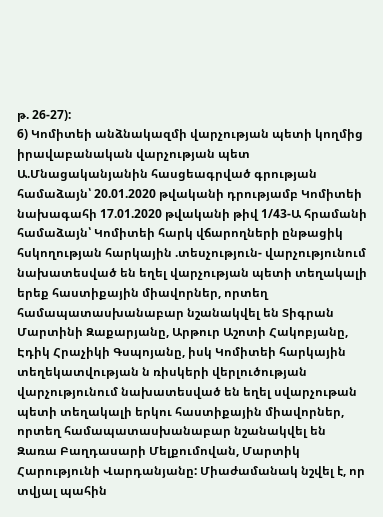թ. 26-27):
6) Կոմիտեի անձնակազմի վարչության պետի կողմից իրավաբանական վարչության պետ Ա.Մնացականյանին հասցեագրված գրության համաձայն՝ 20.01.2020 թվականի դրությամբ Կոմիտեի նախագահի 17.01.2020 թվականի թիվ 1/43-Ա հրամանի համաձայն՝ Կոմիտեի հարկ վճարողների ընթացիկ հսկողության հարկային .տեսչություն- վարչությունում նախատեսված են եղել վարչության պետի տեղակալի երեք հաստիքային միավորներ, որտեղ համապատասխանաբար նշանակվել են Տիգրան Մարտինի Զաքարյանը, Արթուր Աշոտի Հակոբյանը, Էդիկ Հրաչիկի Գսպոյանը, իսկ Կոմիտեի հարկային տեղեկատվության ն ռիսկերի վերլուծության վարչությունում նախատեսված են եղել սվարչութան պետի տեղակալի երկու հաստիքային միավորներ, որտեղ համապատասխանաբար նշանակվել են Զառա Բաղդասարի Մելքումովան, Մարտիկ Հարությունի Վարդանյանը: Միաժամանակ նշվել է, որ տվյալ պահին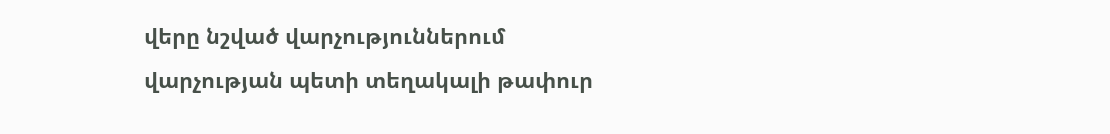վերը նշված վարչություններում վարչության պետի տեղակալի թափուր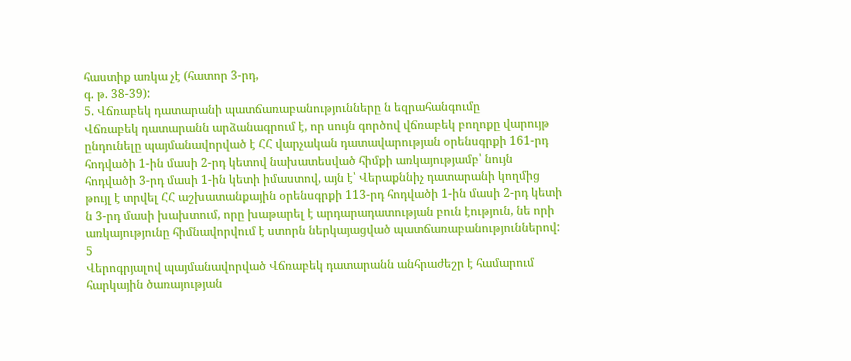հաստիք առկա չէ (հատոր 3-րդ,
գ. թ. 38-39):
5. Վճռաբեկ դատարանի պատճառաբանությունները ն եզրահանգումը
Վճռաբեկ դատարանն արձանագրում է, որ սույն գործով վճռաբեկ բողոքը վարույթ ընդունելը պայմանավորված է ՀՀ վարչական դատավարության օրենսգրքի 161-րդ հոդվածի 1-ին մասի 2-րդ կետով նախատեսված հիմքի առկայությամբ՝ նույն հոդվածի 3-րդ մասի 1-ին կետի իմաստով, այն է՝ Վերաքննիչ դատարանի կողմից թույլ է տրվել ՀՀ աշխատանքային օրենսգրքի 113-րդ հոդվածի 1-ին մասի 2-րդ կետի ն 3-րդ մասի խախտում, որը խաթարել է արդարադատության բուն էություն, նե որի առկայությունը հիմնավորվում է ստորն ներկայացված պատճառաբանություններով:
5
Վերոգրյալով պայմանավորված Վճռաբեկ դատարանն անհրաժեշր է համարում հարկային ծառայության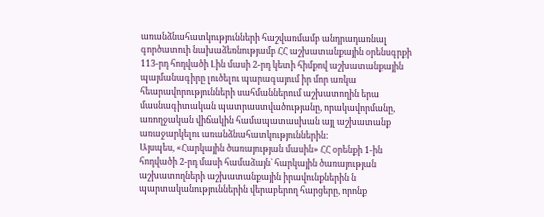առանձնահատկությունների հաշվառմամբ անդրադառնալ գործատուի նախաձեռնությամբ ՀՀ աշխատանքային օրենսգրքի 113-րդ հոդվածի Լին մասի 2-րդ կետի հիմքով աշխատանքային պայմանագիրը լուծելու պարագայում իր մոր առկա հեարավորությունների սահմաններում աշխատողին երա մասնագիտական պատրաստվածությանը, որակավորմանը, առողջական վիճակին համապատասխան այլ աշխատանք առաջարկելու առանձնահատկություններին:
Այսպես, «Հարկային ծառայության մասին» ՀՀ օրենքի 1-ին հոդվածի 2-րդ մասի համաձայն` հարկային ծառայության աշխատողների աշխատանքային իրավունքներին ն պարտականություններին վերաբերող հարցերը, որոնք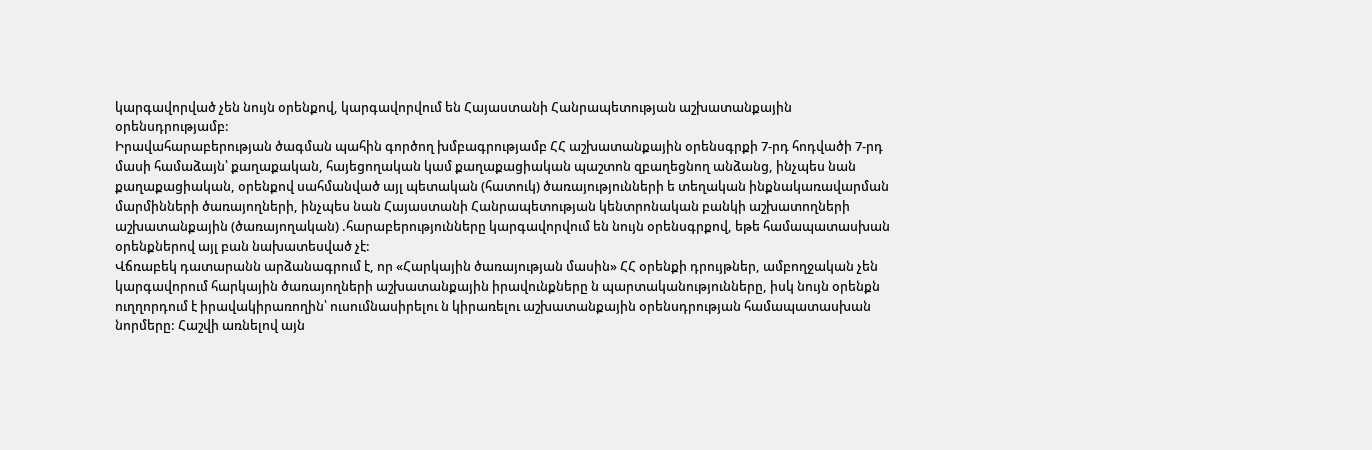կարգավորված չեն նույն օրենքով, կարգավորվում են Հայաստանի Հանրապետության աշխատանքային օրենսդրությամբ:
Իրավահարաբերության ծագման պահին գործող խմբագրությամբ ՀՀ աշխատանքային օրենսգրքի 7-րդ հոդվածի 7-րդ մասի համաձայն՝ քաղաքական, հայեցողական կամ քաղաքացիական պաշտոն զբաղեցնող անձանց, ինչպես նան քաղաքացիական, օրենքով սահմանված այլ պետական (հատուկ) ծառայությունների ե տեղական ինքնակառավարման մարմինների ծառայողների, ինչպես նան Հայաստանի Հանրապետության կենտրոնական բանկի աշխատողների աշխատանքային (ծառայողական) .հարաբերությունները կարգավորվում են նույն օրենսգրքով, եթե համապատասխան օրենքներով այլ բան նախատեսված չէ:
Վճռաբեկ դատարանն արձանագրում է, որ «Հարկային ծառայության մասին» ՀՀ օրենքի դրույթներ, ամբողջական չեն կարգավորում հարկային ծառայողների աշխատանքային իրավունքները ն պարտականությունները, իսկ նույն օրենքն ուղղորդում է իրավակիրառողին՝ ուսումնասիրելու ն կիրառելու աշխատանքային օրենսդրության համապատասխան նորմերը: Հաշվի առնելով այն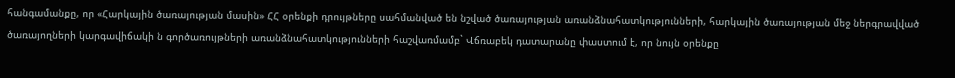հանգամանքը, որ «Հարկային ծառայության մասին» ՀՀ օրենքի դրույթները սահմանված են նշված ծառայության առանձնահատկությունների, հարկային ծառայության մեջ ներգրավված ծառայողների կարգավիճակի ն գործառույթների առանձնահատկությունների հաշվառմամբ` Վճռաբեկ դատարանը փաստում է, որ նույն օրենքը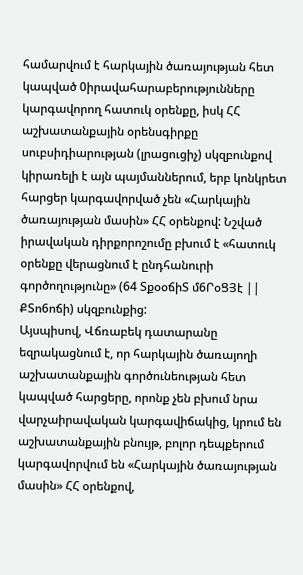համարվում է հարկային ծառայության հետ կապված 0իրավահարաբերությունները կարգավորող հատուկ օրենքը, իսկ ՀՀ աշխատանքային օրենսգիրքը սուբսիդիարության (լրացուցիչ) սկզբունքով կիրառելի է այն պայմաններում, երբ կոնկրետ հարցեր կարգավորված չեն «Հարկային ծառայության մասին» ՀՀ օրենքով: Նշված իրավական դիրքորոշումը բխում է «հատուկ օրենքը վերացնում է ընդհանուրի գործողությունը» (64 ՏքօօճիՏ մ6ՐօՑՅէ || ՔՏո6ոճի) սկզբունքից:
Այսպիսով, Վճռաբեկ դատարանը եզրակացնում է, որ հարկային ծառայողի աշխատանքային գործունեության հետ կապված հարցերը, որոնք չեն բխում նրա վարչաիրավական կարգավիճակից, կրում են աշխատանքային բնույթ, բոլոր դեպքերում կարգավորվում են «Հարկային ծառայության մասին» ՀՀ օրենքով,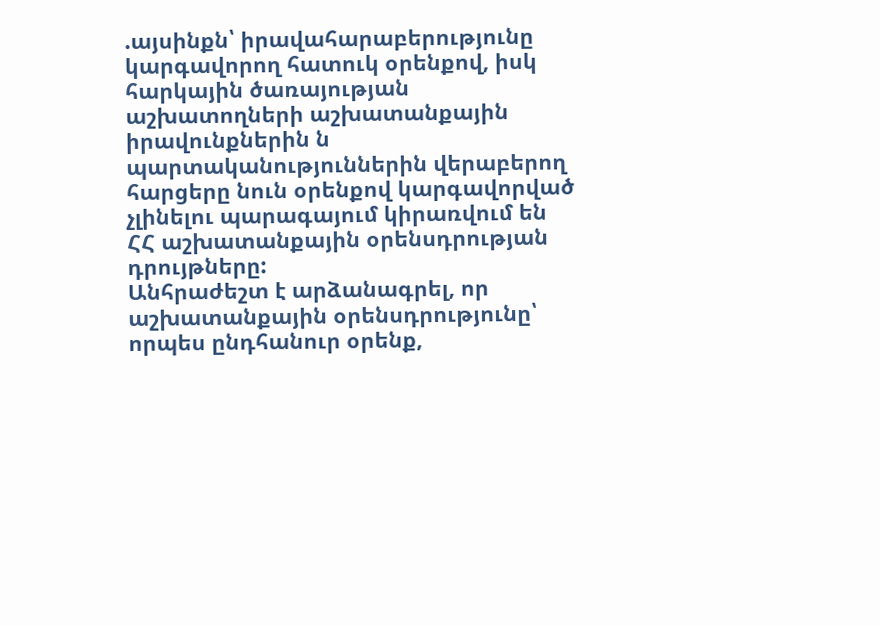.այսինքն՝ իրավահարաբերությունը կարգավորող հատուկ օրենքով, իսկ հարկային ծառայության աշխատողների աշխատանքային իրավունքներին ն պարտականություններին վերաբերող հարցերը նուն օրենքով կարգավորված չլինելու պարագայում կիրառվում են ՀՀ աշխատանքային օրենսդրության դրույթները:
Անհրաժեշտ է արձանագրել, որ աշխատանքային օրենսդրությունը՝ որպես ընդհանուր օրենք,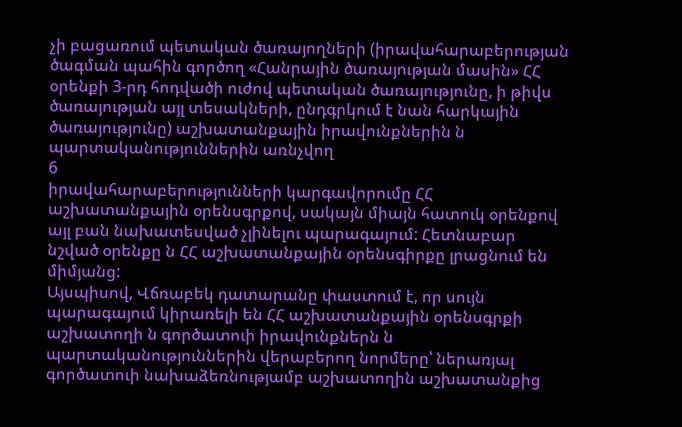չի բացառում պետական ծառայողների (իրավահարաբերության ծագման պահին գործող «Հանրային ծառայության մասին» ՀՀ օրենքի 3-րդ հոդվածի ուժով պետական ծառայությունը, ի թիվս ծառայության այլ տեսակների, ընդգրկում է նան հարկային ծառայությունը) աշխատանքային իրավունքներին ն պարտականություններին առնչվող
6
իրավահարաբերությունների կարգավորումը ՀՀ աշխատանքային օրենսգրքով, սակայն միայն հատուկ օրենքով այլ բան նախատեսված չլինելու պարագայում: Հետնաբար նշված օրենքը ն ՀՀ աշխատանքային օրենսգիրքը լրացնում են միմյանց:
Այսպիսով, Վճռաբեկ դատարանը փաստում է, որ սույն պարագայում կիրառելի են ՀՀ աշխատանքային օրենսգրքի աշխատողի ն գործատուի իրավունքներն ն պարտականություններին վերաբերող նորմերը՝ ներառյալ գործատուի նախաձեռնությամբ աշխատողին աշխատանքից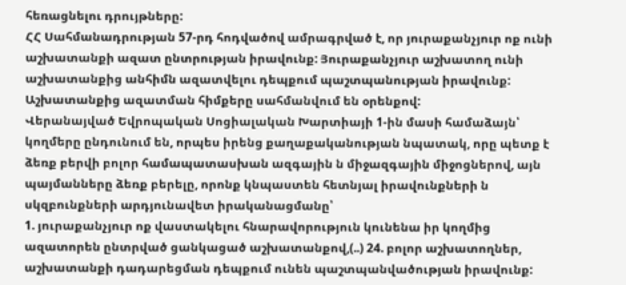հեռացնելու դրույթները:
ՀՀ Սահմանադրության 57-րդ հոդվածով ամրագրված է, որ յուրաքանչյուր ոք ունի աշխատանքի ազատ ընտրության իրավունք: Յուրաքանչյուր աշխատող ունի աշխատանքից անհիմն ազատվելու դեպքում պաշտպանության իրավունք: Աշխատանքից ազատման հիմքերը սահմանվում են օրենքով:
Վերանայված Եվրոպական Սոցիալական Խարտիայի 1-ին մասի համաձայն՝ կողմերը ընդունում են, որպես իրենց քաղաքականության նպատակ, որը պետք է ձեռք բերվի բոլոր համապատասխան ազգային ն միջազգային միջոցներով, այն պայմանները ձեռք բերելը, որոնք կնպաստեն հետնյալ իրավունքների ն սկզբունքների արդյունավետ իրականացմանը՝
1. յուրաքանչյուր ոք վաստակելու հնարավորություն կունենա իր կողմից ազատորեն ընտրված ցանկացած աշխատանքով,(..) 24. բոլոր աշխատողներ, աշխատանքի դադարեցման դեպքում ունեն պաշտպանվածության իրավունք: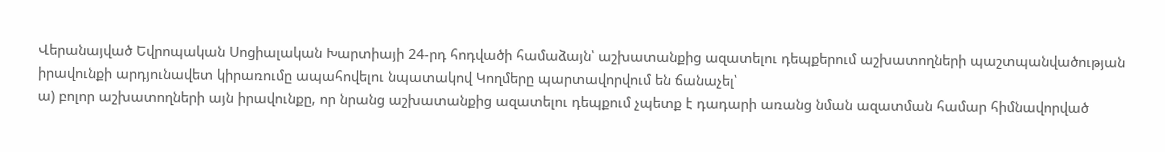Վերանայված Եվրոպական Սոցիալական Խարտիայի 24-րդ հոդվածի համաձայն՝ աշխատանքից ազատելու դեպքերում աշխատողների պաշտպանվածության իրավունքի արդյունավետ կիրառումը ապահովելու նպատակով Կողմերը պարտավորվում են ճանաչել՝
ա) բոլոր աշխատողների այն իրավունքը, որ նրանց աշխատանքից ազատելու դեպքում չպետք է դադարի առանց նման ազատման համար հիմնավորված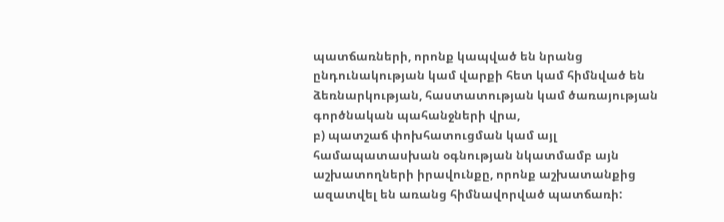պատճառների, որոնք կապված են նրանց ընդունակության կամ վարքի հետ կամ հիմնված են ձեռնարկության, հաստատության կամ ծառայության գործնական պահանջների վրա,
բ) պատշաճ փոխհատուցման կամ այլ համապատասխան օգնության նկատմամբ այն աշխատողների իրավունքը, որոնք աշխատանքից ազատվել են առանց հիմնավորված պատճառի: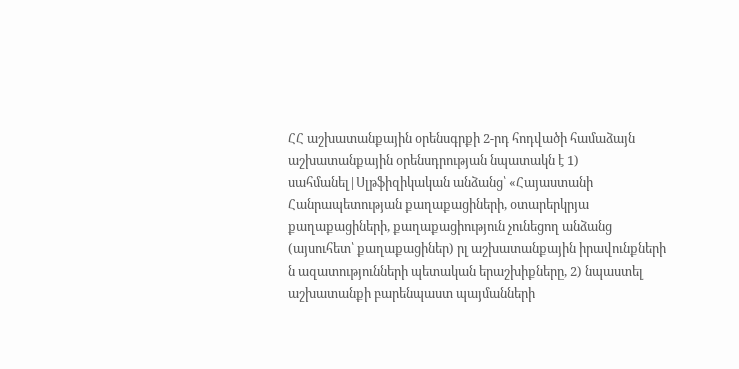ՀՀ աշխատանքային օրենսգրքի 2-րդ հոդվածի համաձայն աշխատանքային օրենսդրության նպատակն է 1) սահմանել|Սլթֆիզիկական անձանց՝ «Հայաստանի Հանրապետության քաղաքացիների, օտարերկրյա քաղաքացիների, քաղաքացիություն չունեցող անձանց (այսուհետ՝ քաղաքացիներ) րլ աշխատանքային իրավունքների ն ազատությունների պետական երաշխիքները, 2) նպաստել աշխատանքի բարենպաստ պայմանների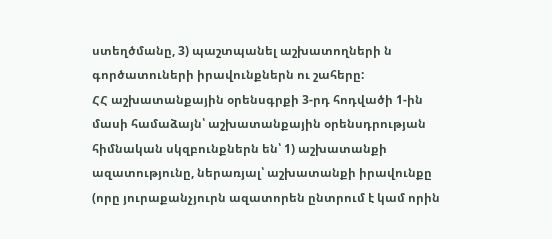ստեղծմանը, 3) պաշտպանել աշխատողների ն գործատուների իրավունքներն ու շահերը:
ՀՀ աշխատանքային օրենսգրքի 3-րդ հոդվածի 1-ին մասի համաձայն՝ աշխատանքային օրենսդրության հիմնական սկզբունքներն են՝ 1) աշխատանքի ազատությունը, ներառյալ՝ աշխատանքի իրավունքը (որը յուրաքանչյուրն ազատորեն ընտրում է կամ որին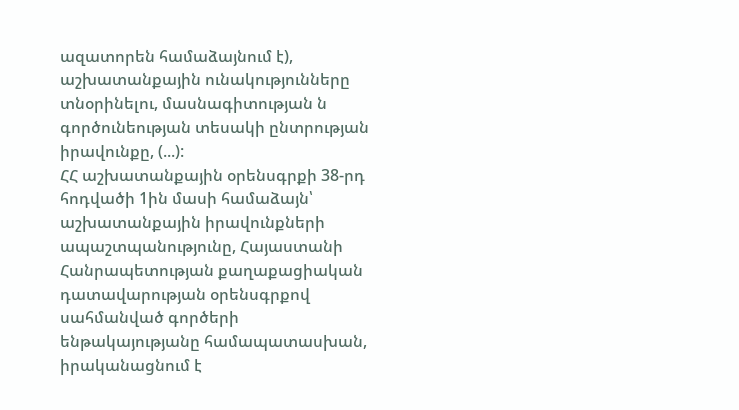ազատորեն համաձայնում է), աշխատանքային ունակությունները տնօրինելու, մասնագիտության ն գործունեության տեսակի ընտրության իրավունքը, (...):
ՀՀ աշխատանքային օրենսգրքի 38-րդ հոդվածի 1ին մասի համաձայն՝ աշխատանքային իրավունքների ապաշտպանությունը, Հայաստանի Հանրապետության քաղաքացիական դատավարության օրենսգրքով սահմանված գործերի ենթակայությանը համապատասխան, իրականացնում է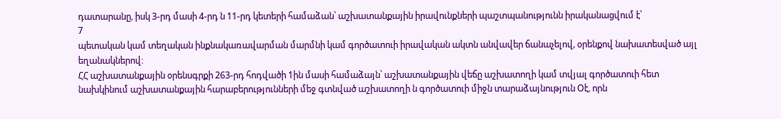դատարանը, իսկ 3-րդ մասի 4-րդ ն 11-րդ կետերի համաձան՝ աշխատանքային իրավունքների պաշտպանությունն իրականացվում է՝
7
պետական կամ տեղական ինքնակառավարման մարմնի կամ գործատուի իրավական ակտն անվավեր ճանաչելով, օրենքով նախատեսված այլ եղանակներով:
ՀՀ աշխատանքային օրենսգրքի 263-րդ հոդվածի 1ին մասի համաձայն՝ աշխատանքային վեճը աշխատողի կամ տվյալ գործատուի հետ նախկինում աշխատանքային հարաբերությունների մեջ գտնված աշխատողի ն գործատուի միջն տարաձայնություն Օէ, որն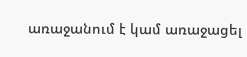առաջանում է կամ առաջացել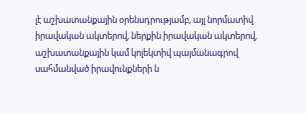լէ աշխատանքային օրենսդրությամբ, այլ նորմատիվ իրավական ակտերով, ներքին իրավական ակտերով, աշխատանքային կամ կոլեկտիվ պայմանագրով սահմանված իրավունքների ն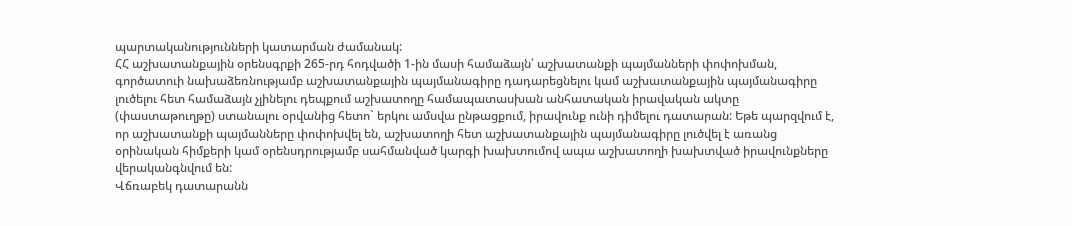պարտականությունների կատարման ժամանակ:
ՀՀ աշխատանքային օրենսգրքի 265-րդ հոդվածի 1-ին մասի համաձայն՝ աշխատանքի պայմանների փոփոխման, գործատուի նախաձեռնությամբ աշխատանքային պայմանագիրը դադարեցնելու կամ աշխատանքային պայմանագիրը լուծելու հետ համաձայն չլինելու դեպքում աշխատողը համապատասխան անհատական իրավական ակտը (փաստաթուղթը) ստանալու օրվանից հետո` երկու ամսվա ընթացքում, իրավունք ունի դիմելու դատարան: Եթե պարզվում է, որ աշխատանքի պայմանները փոփոխվել են, աշխատողի հետ աշխատանքային պայմանագիրը լուծվել է առանց օրինական հիմքերի կամ օրենսդրությամբ սահմանված կարգի խախտումով ապա աշխատողի խախտված իրավունքները վերականգնվում են:
Վճռաբեկ դատարանն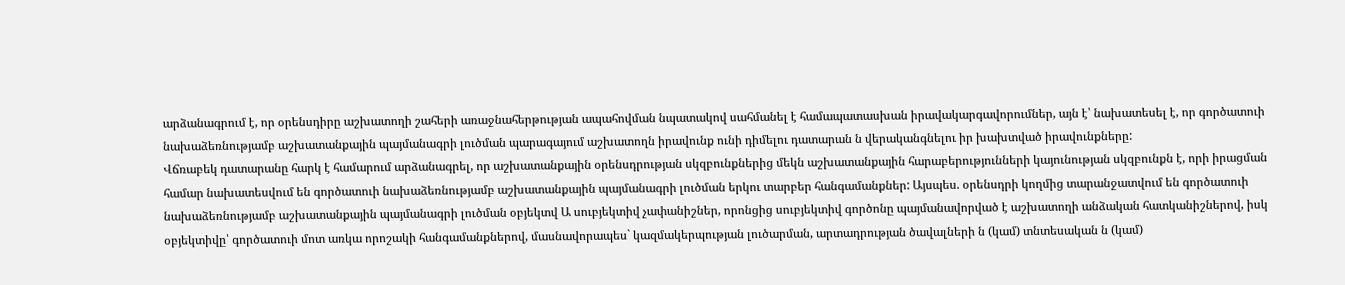արձանագրում է, որ օրենսդիրը աշխատողի շահերի առաջնահերթության ապահովման նպատակով սահմանել է համապատասխան իրավակարգավորումներ, այն է՝ նախատեսել է, որ գործատուի նախաձեռնությամբ աշխատանքային պայմանագրի լուծման պարագայում աշխատողն իրավունք ունի դիմելու դատարան ն վերականգնելու իր խախտված իրավունքները:
Վճռաբեկ դատարանը հարկ է համարում արձանագրել, որ աշխատանքային օրենսդրության սկզբունքներից մեկն աշխատանքային հարաբերությունների կայունության սկզբունքն է, որի իրացման համար նախատեսվում են գործատուի նախաձեռնությամբ աշխատանքային պայմանագրի լուծման երկու տարբեր հանգամանքներ: Այսպես. օրենսդրի կողմից տարանջատվում են գործատուի նախաձեռնությամբ աշխատանքային պայմանագրի լուծման օբյեկտվ Ա սուբյեկտիվ չափանիշներ, որոնցից սուբյեկտիվ գործոնը պայմանավորված է աշխատողի անձական հատկանիշներով, իսկ օբյեկտիվը՝ գործատուի մոտ առկա որոշակի հանգամանքներով, մասնավորապես` կազմակերպության լուծարման, արտադրության ծավալների ն (կամ) տնտեսական ն (կամ)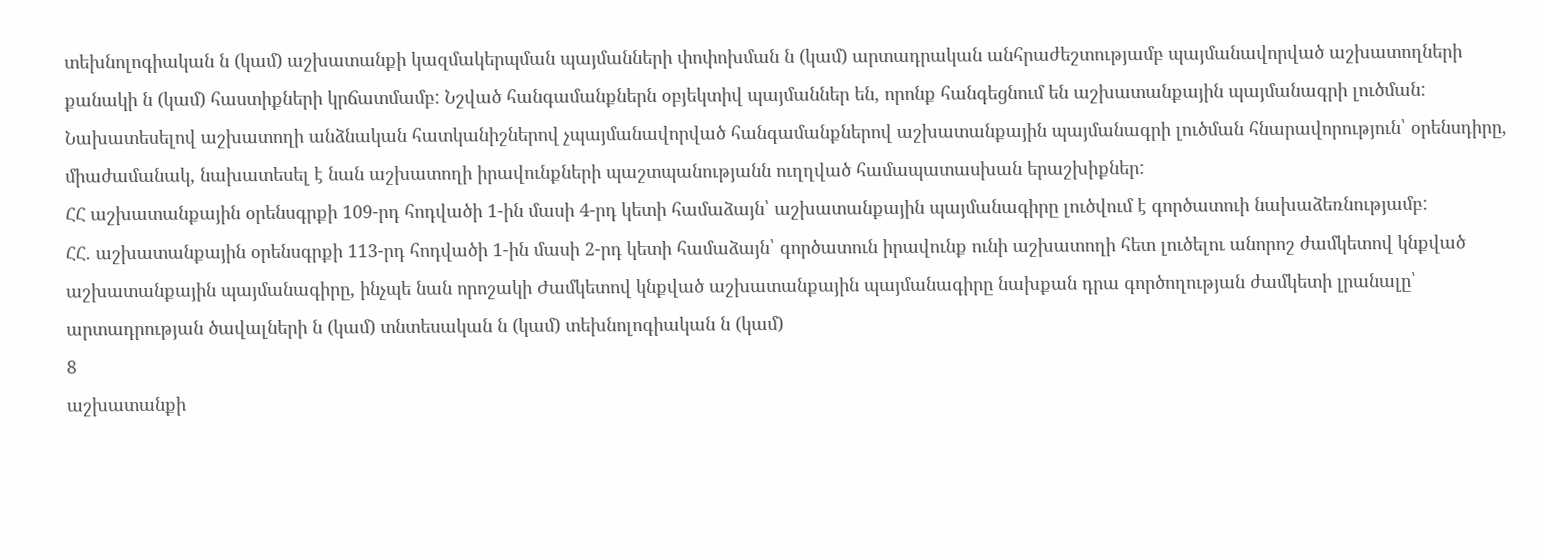տեխնոլոգիական ն (կամ) աշխատանքի կազմակերպման պայմանների փոփոխման ն (կամ) արտադրական անհրաժեշտությամբ պայմանավորված աշխատողների քանակի ն (կամ) հաստիքների կրճատմամբ: Նշված հանգամանքներն օբյեկտիվ պայմաններ են, որոնք հանգեցնում են աշխատանքային պայմանագրի լուծման: Նախատեսելով աշխատողի անձնական հատկանիշներով չպայմանավորված հանգամանքներով աշխատանքային պայմանագրի լուծման հնարավորություն՝ օրենսդիրը, միաժամանակ, նախատեսել է նան աշխատողի իրավունքների պաշտպանությանն ուղղված համապատասխան երաշխիքներ:
ՀՀ աշխատանքային օրենսգրքի 109-րդ հոդվածի 1-ին մասի 4-րդ կետի համաձայն՝ աշխատանքային պայմանագիրը լուծվում է գործատուի նախաձեռնությամբ:
ՀՀ. աշխատանքային օրենսգրքի 113-րդ հոդվածի 1-ին մասի 2-րդ կետի համաձայն՝ գործատուն իրավունք ունի աշխատողի հետ լուծելու անորոշ ժամկետով կնքված աշխատանքային պայմանագիրը, ինչպե նան որոշակի Ժամկետով կնքված աշխատանքային պայմանագիրը նախքան դրա գործողության ժամկետի լրանալը՝ արտադրության ծավալների ն (կամ) տնտեսական ն (կամ) տեխնոլոգիական ն (կամ)
8
աշխատանքի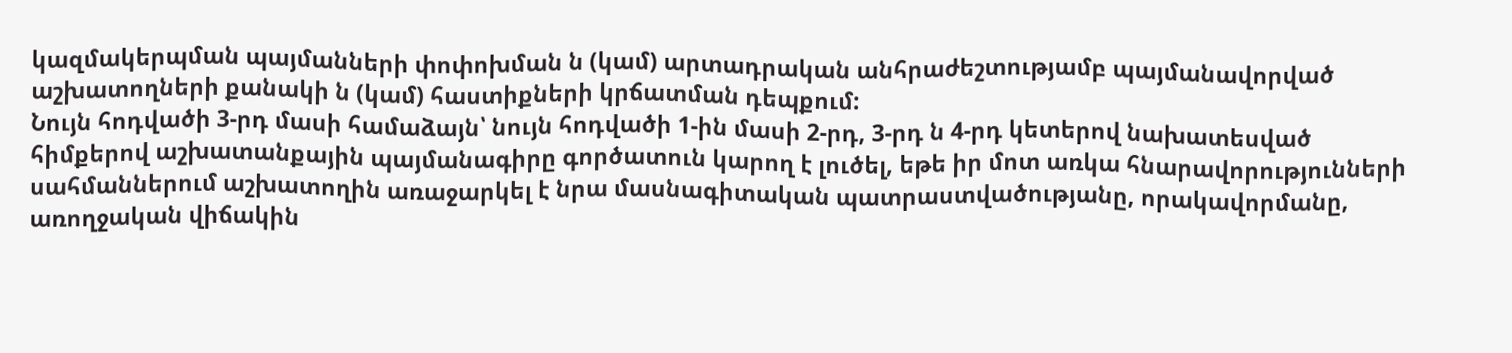կազմակերպման պայմանների փոփոխման ն (կամ) արտադրական անհրաժեշտությամբ պայմանավորված աշխատողների քանակի ն (կամ) հաստիքների կրճատման դեպքում:
Նույն հոդվածի 3-րդ մասի համաձայն՝ նույն հոդվածի 1-ին մասի 2-րդ, 3-րդ ն 4-րդ կետերով նախատեսված հիմքերով աշխատանքային պայմանագիրը գործատուն կարող է լուծել, եթե իր մոտ առկա հնարավորությունների սահմաններում աշխատողին առաջարկել է նրա մասնագիտական պատրաստվածությանը, որակավորմանը, առողջական վիճակին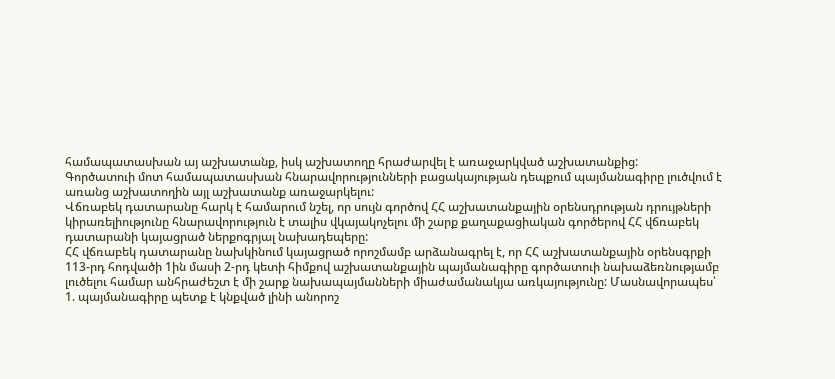համապատասխան այ աշխատանք, իսկ աշխատողը հրաժարվել է առաջարկված աշխատանքից:
Գործատուի մոտ համապատասխան հնարավորությունների բացակայության դեպքում պայմանագիրը լուծվում է առանց աշխատողին այլ աշխատանք առաջարկելու:
Վճռաբեկ դատարանը հարկ է համարում նշել, որ սույն գործով ՀՀ աշխատանքային օրենսդրության դրույթների կիրառելիությունը հնարավորություն է տալիս վկայակոչելու մի շարք քաղաքացիական գործերով ՀՀ վճռաբեկ դատարանի կայացրած ներքոգրյալ նախադեպերը:
ՀՀ վճռաբեկ դատարանը նախկինում կայացրած որոշմամբ արձանագրել է, որ ՀՀ աշխատանքային օրենսգրքի 113-րդ հոդվածի 1ին մասի 2-րդ կետի հիմքով աշխատանքային պայմանագիրը գործատուի նախաձեռնությամբ լուծելու համար անհրաժեշտ է մի շարք նախապայմանների միաժամանակյա առկայությունը: Մասնավորապես՝
1. պայմանագիրը պետք է կնքված լինի անորոշ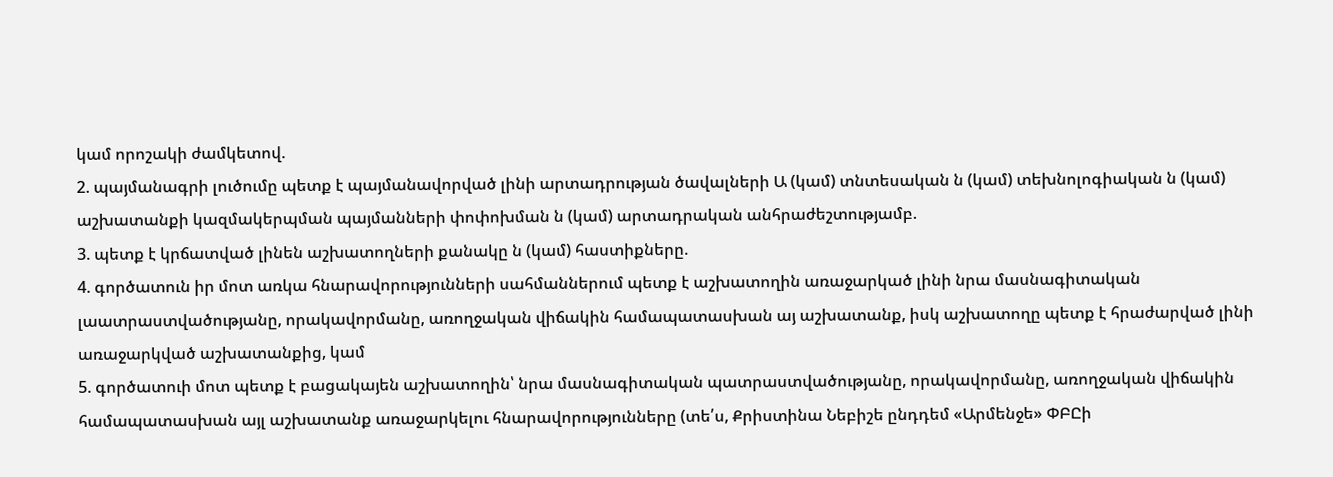կամ որոշակի ժամկետով.
2. պայմանագրի լուծումը պետք է պայմանավորված լինի արտադրության ծավալների Ա (կամ) տնտեսական ն (կամ) տեխնոլոգիական ն (կամ) աշխատանքի կազմակերպման պայմանների փոփոխման ն (կամ) արտադրական անհրաժեշտությամբ.
3. պետք է կրճատված լինեն աշխատողների քանակը ն (կամ) հաստիքները.
4. գործատուն իր մոտ առկա հնարավորությունների սահմաններում պետք է աշխատողին առաջարկած լինի նրա մասնագիտական լաատրաստվածությանը, որակավորմանը, առողջական վիճակին համապատասխան այ աշխատանք, իսկ աշխատողը պետք է հրաժարված լինի առաջարկված աշխատանքից, կամ
5. գործատուի մոտ պետք է բացակայեն աշխատողին՝ նրա մասնագիտական պատրաստվածությանը, որակավորմանը, առողջական վիճակին համապատասխան այլ աշխատանք առաջարկելու հնարավորությունները (տե՛ս, Քրիստինա Նեբիշե ընդդեմ «Արմենջե» ՓԲԸի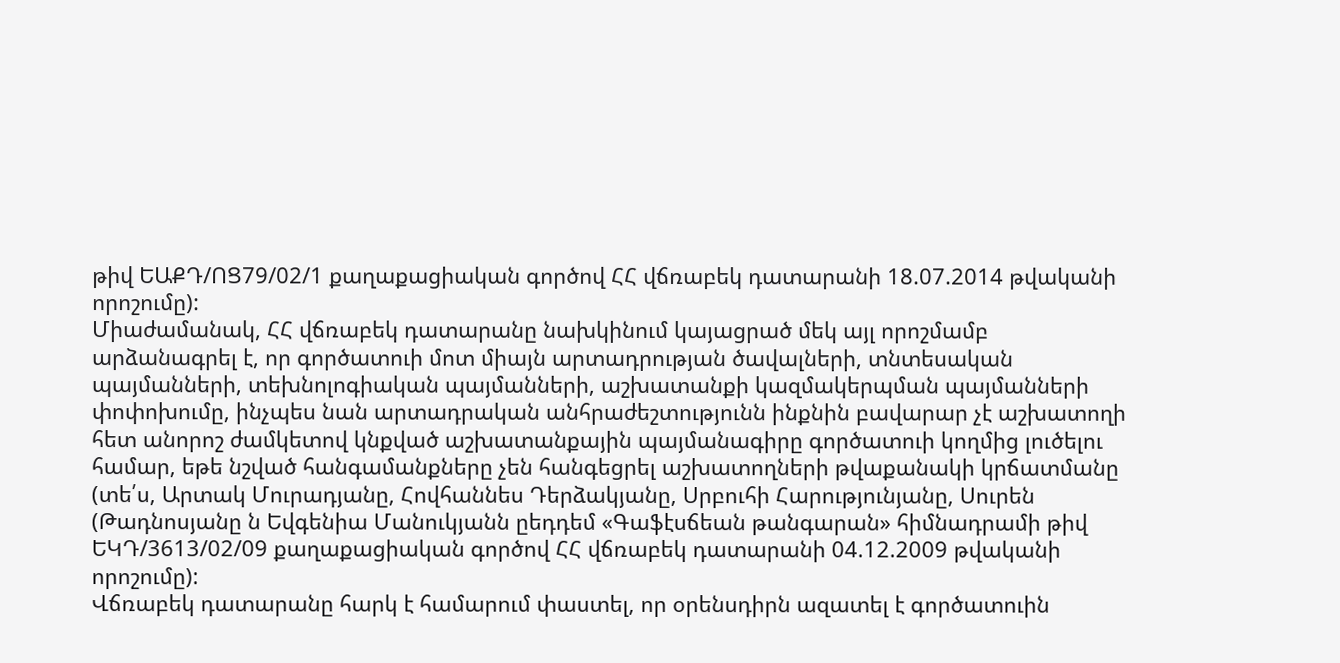թիվ ԵԱՔԴ/ՈՑ79/02/1 քաղաքացիական գործով ՀՀ վճռաբեկ դատարանի 18.07.2014 թվականի որոշումը):
Միաժամանակ, ՀՀ վճռաբեկ դատարանը նախկինում կայացրած մեկ այլ որոշմամբ արձանագրել է, որ գործատուի մոտ միայն արտադրության ծավալների, տնտեսական պայմանների, տեխնոլոգիական պայմանների, աշխատանքի կազմակերպման պայմանների փոփոխումը, ինչպես նան արտադրական անհրաժեշտությունն ինքնին բավարար չէ աշխատողի հետ անորոշ ժամկետով կնքված աշխատանքային պայմանագիրը գործատուի կողմից լուծելու համար, եթե նշված հանգամանքները չեն հանգեցրել աշխատողների թվաքանակի կրճատմանը (տե՛ս, Արտակ Մուրադյանը, Հովհաննես Դերձակյանը, Սրբուհի Հարությունյանը, Սուրեն (Թադնոսյանը ն Եվգենիա Մանուկյանն ըեդդեմ «Գաֆէսճեան թանգարան» հիմնադրամի թիվ ԵԿԴ/3613/02/09 քաղաքացիական գործով ՀՀ վճռաբեկ դատարանի 04.12.2009 թվականի որոշումը):
Վճռաբեկ դատարանը հարկ է համարում փաստել, որ օրենսդիրն ազատել է գործատուին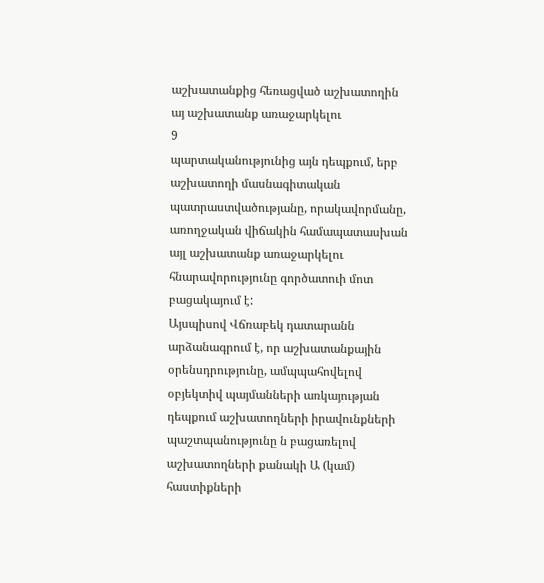աշխատանքից հեռացված աշխատողին այ աշխատանք առաջարկելու
9
պարտականությունից այն դեպքում, երբ աշխատողի մասնագիտական պատրաստվածությանը, որակավորմանը, առողջական վիճակին համապատասխան այլ աշխատանք առաջարկելու հնարավորությունը գործատուի մոտ բացակայում է:
Այսպիսով Վճռաբեկ դատարանն արձանագրում է, որ աշխատանքային օրենսդրությունը, ամպպահովելով օբյեկտիվ պայմանների առկայության դեպքում աշխատողների իրավունքների պաշտպանությունը ն բացառելով աշխատողների քանակի Ա (կամ) հաստիքների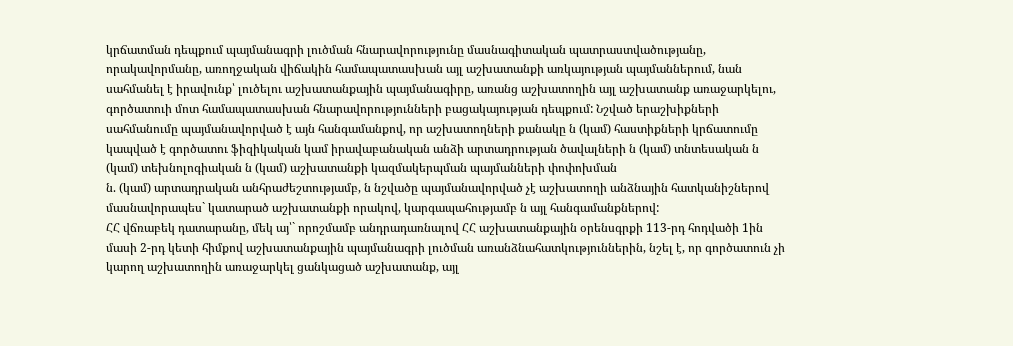կրճատման դեպքում պայմանագրի լուծման հնարավորությունը մասնագիտական պատրաստվածությանը, որակավորմանը, առողջական վիճակին համապատասխան այլ աշխատանքի առկայության պայմաններում, նան սահմանել է իրավունք՝ լուծելու աշխատանքային պայմանագիրը, առանց աշխատողին այլ աշխատանք առաջարկելու, գործատուի մոտ համապատասխան հնարավորությունների բացակայության դեպքում: Նշված երաշխիքների սահմանումը պայմանավորված է այն հանգամանքով, որ աշխատողների քանակը ն (կամ) հաստիքների կրճատումը կապված է գործատու ֆիզիկական կամ իրավաբանական անձի արտադրության ծավալների ն (կամ) տնտեսական ն (կամ) տեխնոլոգիական ն (կամ) աշխատանքի կազմակերպման պայմանների փոփոխման
ն. (կամ) արտադրական անհրաժեշտությամբ, ն նշվածը պայմանավորված չէ աշխատողի անձնային հատկանիշներով մասնավորապես` կատարած աշխատանքի որակով, կարգապահությամբ ն այլ հանգամանքներով:
ՀՀ վճռաբեկ դատարանը, մեկ այ՝` որոշմամբ անդրադառնալով ՀՀ աշխատանքային օրենսգրքի 113-րդ հոդվածի 1ին մասի 2-րդ կետի հիմքով աշխատանքային պայմանագրի լուծման առանձնահատկություններին, նշել է, որ գործատուն չի կարող աշխատողին առաջարկել ցանկացած աշխատանք, այլ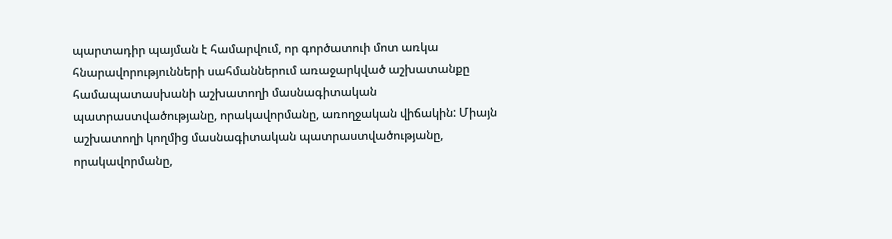պարտադիր պայման է համարվում, որ գործատուի մոտ առկա հնարավորությունների սահմաններում առաջարկված աշխատանքը համապատասխանի աշխատողի մասնագիտական պատրաստվածությանը, որակավորմանը, առողջական վիճակին: Միայն աշխատողի կողմից մասնագիտական պատրաստվածությանը, որակավորմանը,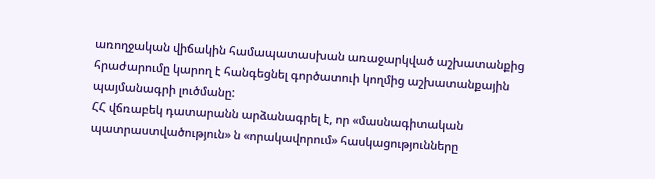առողջական վիճակին համապատասխան առաջարկված աշխատանքից հրաժարումը կարող է հանգեցնել գործատուի կողմից աշխատանքային պայմանագրի լուծմանը:
ՀՀ վճռաբեկ դատարանն արձանագրել է, որ «մասնագիտական
պատրաստվածություն» ն «որակավորում» հասկացությունները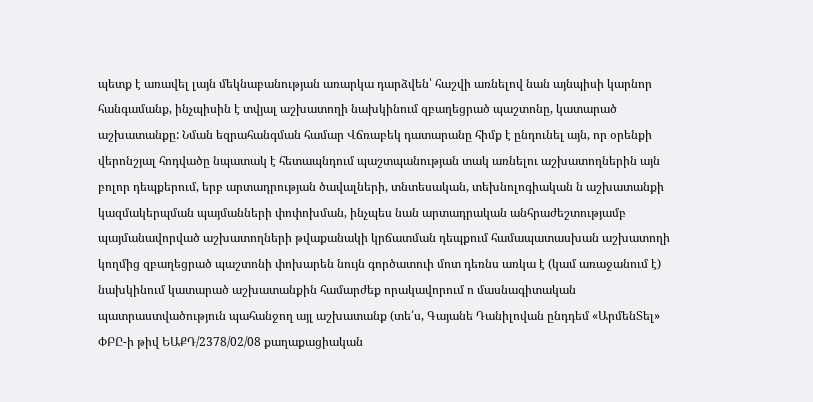պետք է առավել լայն մեկնաբանության առարկա դարձվեն՝ հաշվի առնելով նան այնպիսի կարնոր հանգամանք, ինչպիսին է տվյալ աշխատողի նախկինում զբաղեցրած պաշտոնը, կատարած աշխատանքը: Նման եզրահանգման համար Վճռաբեկ դատարանը հիմք է ընդունել այն, որ օրենքի վերոնշյալ հոդվածը նպատակ է հետապնդում պաշտպանության տակ առնելու աշխատողներին այն բոլոր դեպքերում, երբ արտադրության ծավալների, տնտեսական, տեխնոլոգիական ն աշխատանքի կազմակերպման պայմանների փոփոխման, ինչպես նան արտադրական անհրաժեշտությամբ պայմանավորված աշխատողների թվաքանակի կրճատման դեպքում համապատասխան աշխատողի կողմից զբաղեցրած պաշտոնի փոխարեն նույն գործատուի մոտ դեռնս առկա է (կամ առաջանում է) նախկինում կատարած աշխատանքին համարժեք որակավորում ո մասնագիտական պատրաստվածություն պահանջող այլ աշխատանք (տե՛ս, Գայանե Դանիլովան ընդդեմ «ԱրմենՏել» ՓԲԸ-ի թիվ ԵԱՔԴ/2378/02/08 քաղաքացիական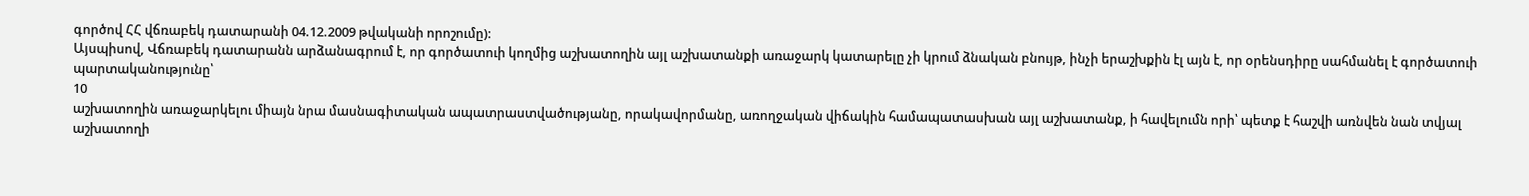գործով ՀՀ վճռաբեկ դատարանի 04.12.2009 թվականի որոշումը):
Այսպիսով, Վճռաբեկ դատարանն արձանագրում է, որ գործատուի կողմից աշխատողին այլ աշխատանքի առաջարկ կատարելը չի կրում ձնական բնույթ, ինչի երաշխքին էլ այն է, որ օրենսդիրը սահմանել է գործատուի պարտականությունը՝
10
աշխատողին առաջարկելու միայն նրա մասնագիտական ապատրաստվածությանը, որակավորմանը, առողջական վիճակին համապատասխան այլ աշխատանք, ի հավելումն որի՝ պետք է հաշվի առնվեն նան տվյալ աշխատողի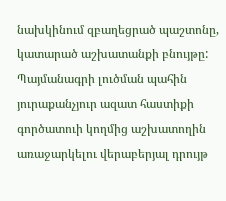նախկինում զբաղեցրած պաշտոնը, կատարած աշխատանքի բնույթը: Պայմանագրի լուծման պահին յուրաքանչյուր ազատ հաստիքի գործատուի կողմից աշխատողին առաջարկելու վերաբերյալ դրույթ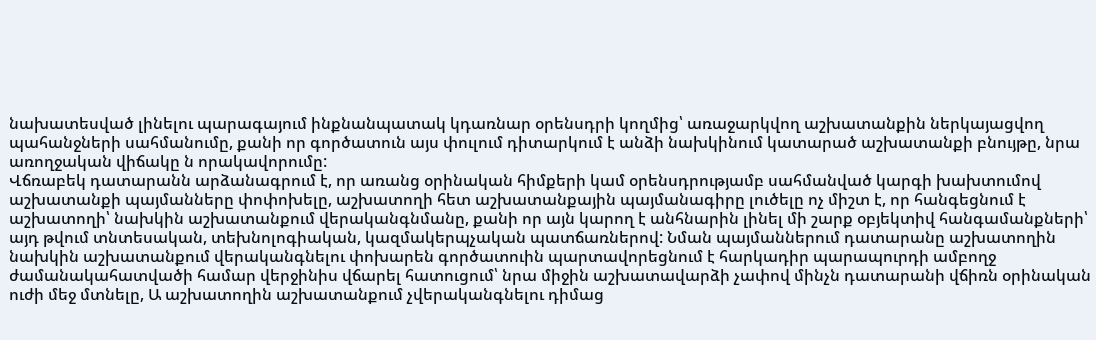նախատեսված լինելու պարագայում ինքնանպատակ կդառնար օրենսդրի կողմից՝ առաջարկվող աշխատանքին ներկայացվող պահանջների սահմանումը, քանի որ գործատուն այս փուլում դիտարկում է անձի նախկինում կատարած աշխատանքի բնույթը, նրա առողջական վիճակը ն որակավորումը:
Վճռաբեկ դատարանն արձանագրում է, որ առանց օրինական հիմքերի կամ օրենսդրությամբ սահմանված կարգի խախտումով աշխատանքի պայմանները փոփոխելը, աշխատողի հետ աշխատանքային պայմանագիրը լուծելը ոչ միշտ է, որ հանգեցնում է աշխատողի՝ նախկին աշխատանքում վերականգնմանը, քանի որ այն կարող է անհնարին լինել մի շարք օբյեկտիվ հանգամանքների՝ այդ թվում տնտեսական, տեխնոլոգիական, կազմակերպչական պատճառներով: Նման պայմաններում դատարանը աշխատողին նախկին աշխատանքում վերականգնելու փոխարեն գործատուին պարտավորեցնում է հարկադիր պարապուրդի ամբողջ ժամանակահատվածի համար վերջինիս վճարել հատուցում՝ նրա միջին աշխատավարձի չափով մինչն դատարանի վճիռն օրինական ուժի մեջ մտնելը, Ա աշխատողին աշխատանքում չվերականգնելու դիմաց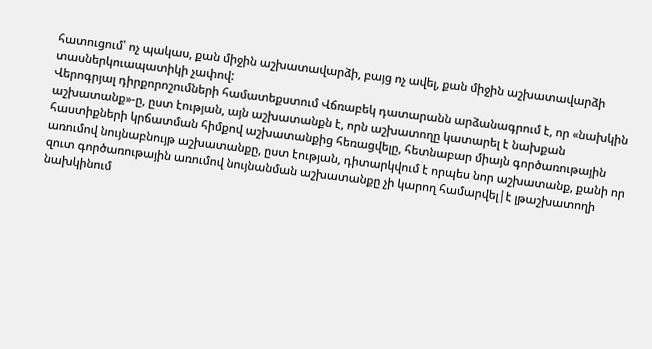հատուցում՝ ոչ պակաս, քան միջին աշխատավարձի, բայց ոչ ավել, քան միջին աշխատավարձի տասներկուապատիկի չափով:
Վերոգրյալ դիրքորոշումների համատեքստում Վճռաբեկ դատարանն արձանագրում է, որ «նախկին աշխատանք»-ը, ըստ էության, այն աշխատանքն է, որն աշխատողը կատարել է նախքան հաստիքների կրճատման հիմքով աշխատանքից հեռացվելը, հետնաբար միայն գործառութային առումով նույնաբնույթ աշխատանքը, ըստ էության, դիտարկվում է որպես նոր աշխատանք, քանի որ զուտ գործառութային առումով նույնանման աշխատանքը չի կարող համարվել|է լթաշխատողի նախկինում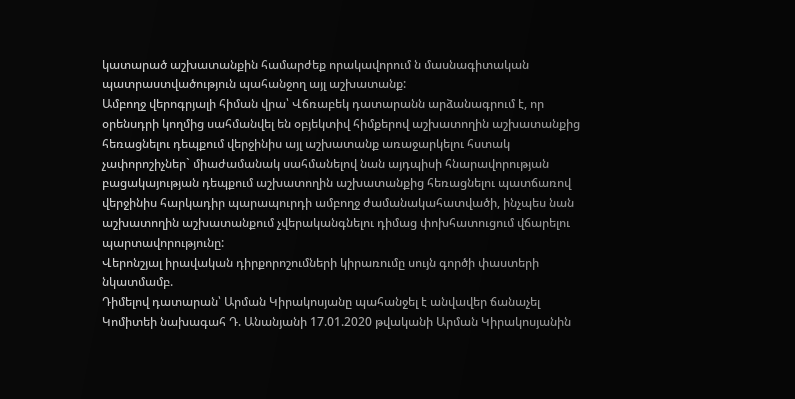կատարած աշխատանքին համարժեք որակավորում ն մասնագիտական պատրաստվածություն պահանջող այլ աշխատանք:
Ամբողջ վերոգրյալի հիման վրա՝ Վճռաբեկ դատարանն արձանագրում է, որ օրենսդրի կողմից սահմանվել են օբյեկտիվ հիմքերով աշխատողին աշխատանքից հեռացնելու դեպքում վերջինիս այլ աշխատանք առաջարկելու հստակ չափորոշիչներ` միաժամանակ սահմանելով նան այդպիսի հնարավորության բացակայության դեպքում աշխատողին աշխատանքից հեռացնելու պատճառով վերջինիս հարկադիր պարապուրդի ամբողջ ժամանակահատվածի, ինչպես նան աշխատողին աշխատանքում չվերականգնելու դիմաց փոխհատուցում վճարելու պարտավորությունը:
Վերոնշյալ իրավական դիրքորոշումների կիրառումը սույն գործի փաստերի նկատմամբ.
Դիմելով դատարան՝ Արման Կիրակոսյանը պահանջել է անվավեր ճանաչել Կոմիտեի նախագահ Դ. Անանյանի 17.01.2020 թվականի Արման Կիրակոսյանին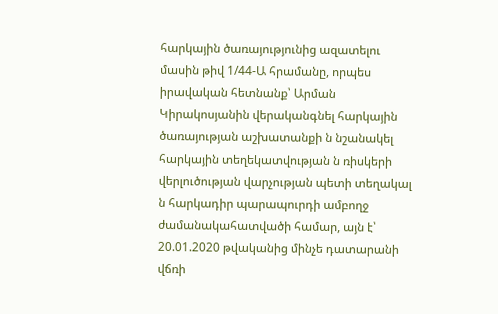հարկային ծառայությունից ազատելու մասին թիվ 1/44-Ա հրամանը, որպես իրավական հետնանք՝ Արման Կիրակոսյանին վերականգնել հարկային ծառայության աշխատանքի ն նշանակել հարկային տեղեկատվության ն ռիսկերի վերլուծության վարչության պետի տեղակալ ն հարկադիր պարապուրդի ամբողջ ժամանակահատվածի համար, այն է՝ 20.01.2020 թվականից մինչե դատարանի վճռի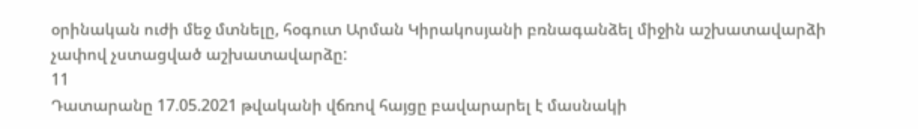օրինական ուժի մեջ մտնելը, հօգուտ Արման Կիրակոսյանի բռնագանձել միջին աշխատավարձի չափով չստացված աշխատավարձը:
11
Դատարանը 17.05.2021 թվականի վճռով հայցը բավարարել է մասնակի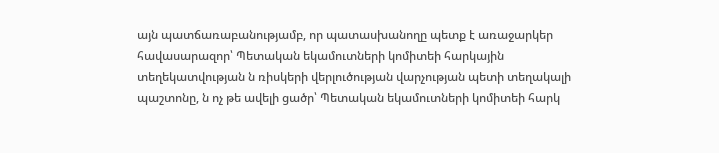այն պատճառաբանությամբ, որ պատասխանողը պետք է առաջարկեր հավասարազոր՝ Պետական եկամուտների կոմիտեի հարկային տեղեկատվության ն ռիսկերի վերլուծության վարչության պետի տեղակալի պաշտոնը, ն ոչ թե ավելի ցածր՝ Պետական եկամուտների կոմիտեի հարկ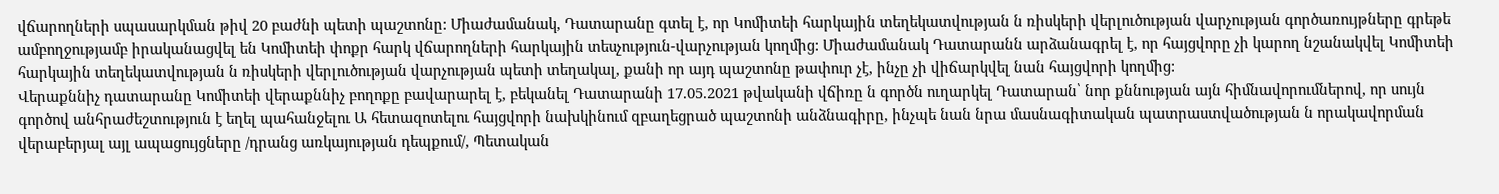վճարողների սպասարկման թիվ 20 բաժնի պետի պաշտոնը: Միաժամանակ, Դատարանը գտել է, որ Կոմիտեի հարկային տեղեկատվության ն ռիսկերի վերլուծության վարչության գործառույթները գրեթե ամբողջությամբ իրականացվել են Կոմիտեի փոքր հարկ վճարողների հարկային տեսչություն-վարչության կողմից: Միաժամանակ Դատարանն արձանագրել է, որ հայցվորը չի կարող նշանակվել Կոմիտեի հարկային տեղեկատվության ն ռիսկերի վերլուծության վարչության պետի տեղակալ, քանի որ այդ պաշտոնը թափուր չէ, ինչը չի վիճարկվել նան հայցվորի կողմից:
Վերաքննիչ դատարանը Կոմիտեի վերաքննիչ բողոքը բավարարել է, բեկանել Դատարանի 17.05.2021 թվականի վճիռը ն գործն ուղարկել Դատարան՝ նոր քննության այն հիմնավորումներով, որ սույն գործով անհրաժեշտություն է եղել պահանջելու Ա հետազոտելու հայցվորի նախկինում զբաղեցրած պաշտոնի անձնագիրը, ինչպե նան նրա մասնագիտական պատրաստվածության ն որակավորման վերաբերյալ այլ ապացույցները /դրանց առկայության դեպքում/, Պետական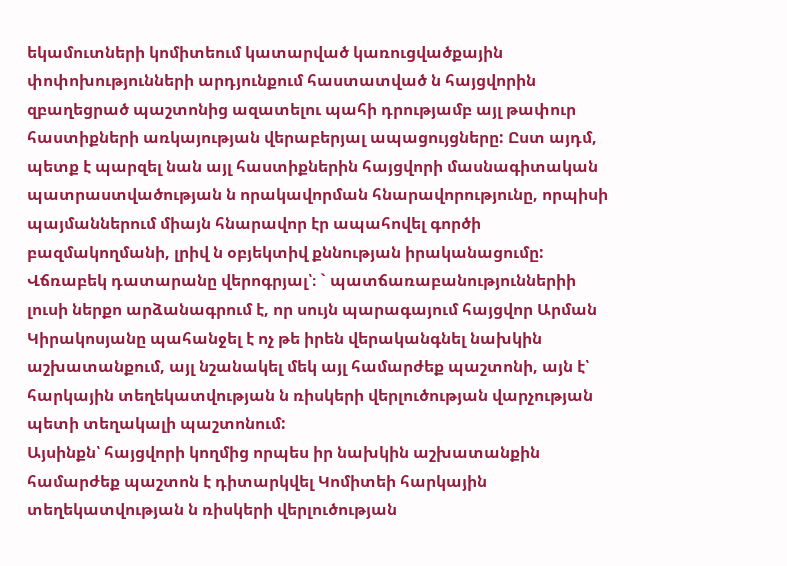եկամուտների կոմիտեում կատարված կառուցվածքային փոփոխությունների արդյունքում հաստատված ն հայցվորին զբաղեցրած պաշտոնից ազատելու պահի դրությամբ այլ թափուր հաստիքների առկայության վերաբերյալ ապացույցները: Ըստ այդմ, պետք է պարզել նան այլ հաստիքներին հայցվորի մասնագիտական պատրաստվածության ն որակավորման հնարավորությունը, որպիսի պայմաններում միայն հնարավոր էր ապահովել գործի բազմակողմանի, լրիվ ն օբյեկտիվ քննության իրականացումը:
Վճռաբեկ դատարանը վերոգրյալ՝։ ` պատճառաբանություններիի լուսի ներքո արձանագրում է, որ սույն պարագայում հայցվոր Արման Կիրակոսյանը պահանջել է ոչ թե իրեն վերականգնել նախկին աշխատանքում, այլ նշանակել մեկ այլ համարժեք պաշտոնի, այն է՝ հարկային տեղեկատվության ն ռիսկերի վերլուծության վարչության պետի տեղակալի պաշտոնում:
Այսինքն՝ հայցվորի կողմից որպես իր նախկին աշխատանքին համարժեք պաշտոն է դիտարկվել Կոմիտեի հարկային տեղեկատվության ն ռիսկերի վերլուծության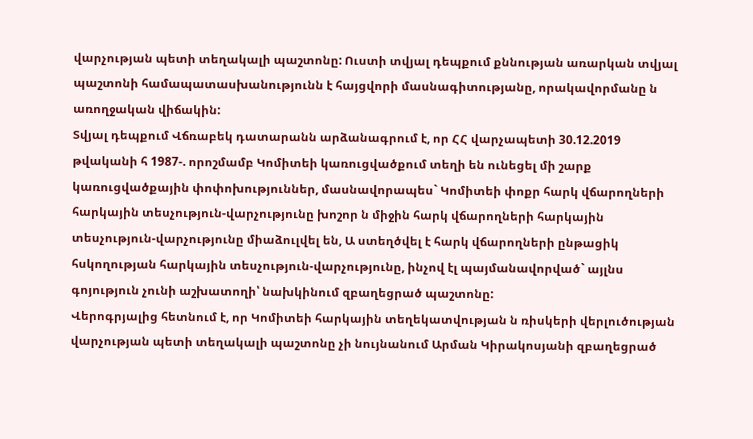վարչության պետի տեղակալի պաշտոնը: Ուստի տվյալ դեպքում քննության առարկան տվյալ պաշտոնի համապատասխանությունն է հայցվորի մասնագիտությանը, որակավորմանը ն առողջական վիճակին:
Տվյալ դեպքում Վճռաբեկ դատարանն արձանագրում է, որ ՀՀ վարչապետի 30.12.2019 թվականի հ 1987-. որոշմամբ Կոմիտեի կառուցվածքում տեղի են ունեցել մի շարք կառուցվածքային փոփոխություններ, մասնավորապես` Կոմիտեի փոքր հարկ վճարողների հարկային տեսչություն-վարչությունը խոշոր ն միջին հարկ վճարողների հարկային տեսչություն-վարչությունը միաձուլվել են, Ա ստեղծվել է հարկ վճարողների ընթացիկ հսկողության հարկային տեսչություն-վարչությունը, ինչով էլ պայմանավորված` այլնս գոյություն չունի աշխատողի՝ նախկինում զբաղեցրած պաշտոնը:
Վերոգրյալից հետնում է, որ Կոմիտեի հարկային տեղեկատվության ն ռիսկերի վերլուծության վարչության պետի տեղակալի պաշտոնը չի նույնանում Արման Կիրակոսյանի զբաղեցրած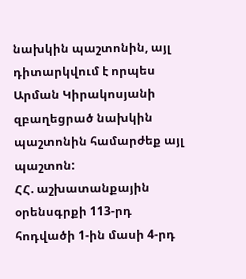նախկին պաշտոնին, այլ դիտարկվում է որպես Արման Կիրակոսյանի զբաղեցրած նախկին պաշտոնին համարժեք այլ պաշտոն:
ՀՀ. աշխատանքային օրենսգրքի 113-րդ հոդվածի 1-ին մասի 4-րդ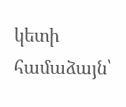կետի համաձայն՝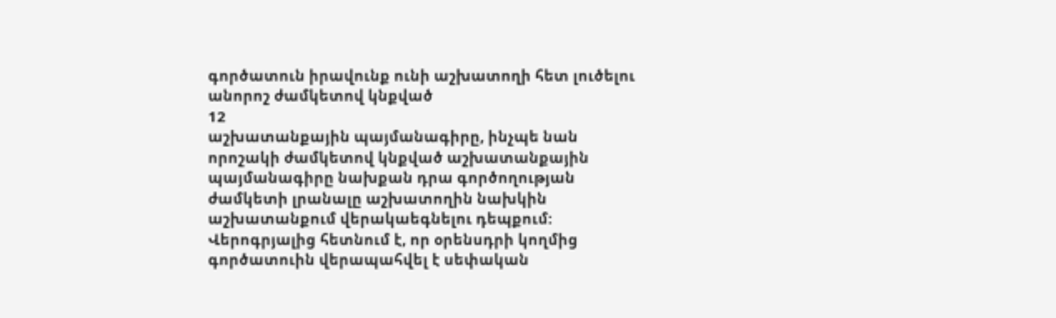գործատուն իրավունք ունի աշխատողի հետ լուծելու անորոշ ժամկետով կնքված
12
աշխատանքային պայմանագիրը, ինչպե նան որոշակի ժամկետով կնքված աշխատանքային պայմանագիրը նախքան դրա գործողության ժամկետի լրանալը աշխատողին նախկին աշխատանքում վերակաեգնելու դեպքում:
Վերոգրյալից հետնում է, որ օրենսդրի կողմից գործատուին վերապահվել է սեփական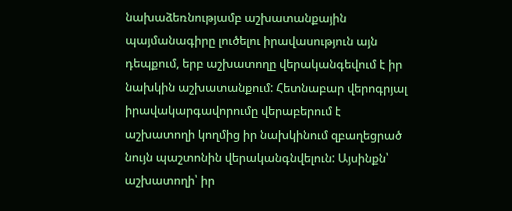նախաձեռնությամբ աշխատանքային պայմանագիրը լուծելու իրավասություն այն դեպքում, երբ աշխատողը վերականգեվում է իր նախկին աշխատանքում: Հետնաբար վերոգրյալ իրավակարգավորումը վերաբերում է աշխատողի կողմից իր նախկինում զբաղեցրած նույն պաշտոնին վերականգնվելուն: Այսինքն՝ աշխատողի՝ իր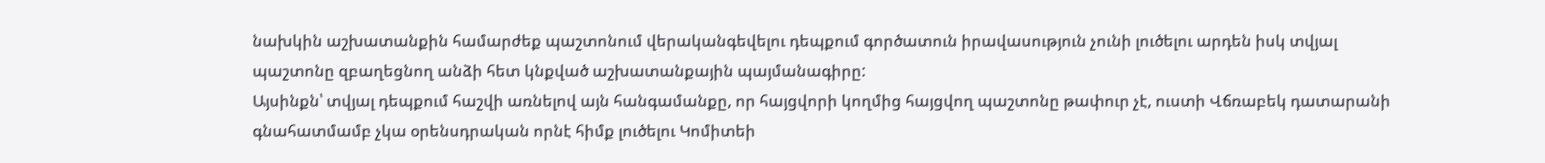նախկին աշխատանքին համարժեք պաշտոնում վերականգեվելու դեպքում գործատուն իրավասություն չունի լուծելու արդեն իսկ տվյալ պաշտոնը զբաղեցնող անձի հետ կնքված աշխատանքային պայմանագիրը:
Այսինքն՝ տվյալ դեպքում հաշվի առնելով այն հանգամանքը, որ հայցվորի կողմից հայցվող պաշտոնը թափուր չէ, ուստի Վճռաբեկ դատարանի գնահատմամբ չկա օրենսդրական որնէ հիմք լուծելու Կոմիտեի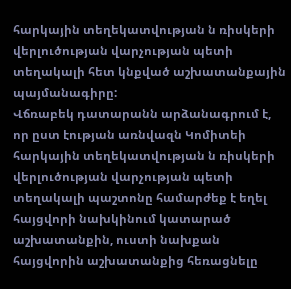հարկային տեղեկատվության ն ռիսկերի վերլուծության վարչության պետի տեղակալի հետ կնքված աշխատանքային պայմանագիրը:
Վճռաբեկ դատարանն արձանագրում է, որ ըստ էության առնվազն Կոմիտեի հարկային տեղեկատվության ն ռիսկերի վերլուծության վարչության պետի տեղակալի պաշտոնը համարժեք է եղել հայցվորի նախկինում կատարած աշխատանքին, ուստի նախքան հայցվորին աշխատանքից հեռացնելը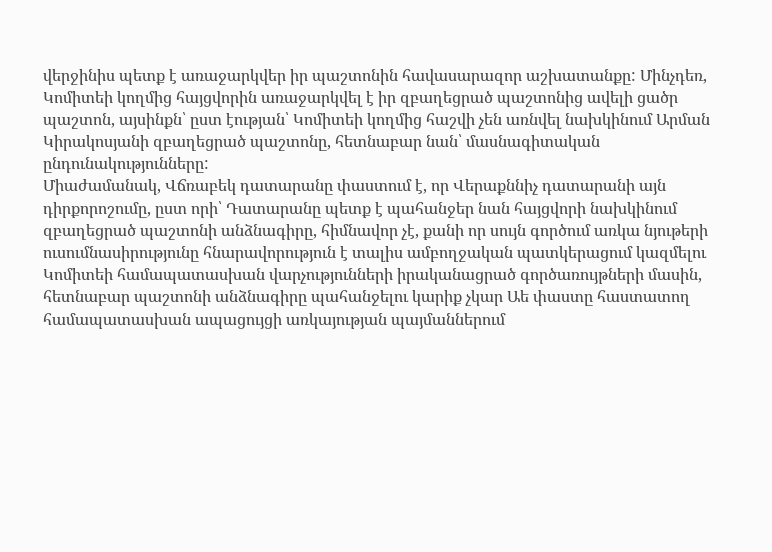վերջինիս պետք է առաջարկվեր իր պաշտոնին հավասարազոր աշխատանքը: Մինչդեռ, Կոմիտեի կողմից հայցվորին առաջարկվել է իր զբաղեցրած պաշտոնից ավելի ցածր պաշտոն, այսինքն՝ ըստ էության՝ Կոմիտեի կողմից հաշվի չեն առնվել նախկինում Արման Կիրակոսյանի զբաղեցրած պաշտոնը, հետնաբար նան՝ մասնագիտական ընդունակությունները:
Միաժամանակ, Վճռաբեկ դատարանը փաստում է, որ Վերաքննիչ դատարանի այն դիրքորոշումը, ըստ որի՝ Դատարանը պետք է պահանջեր նան հայցվորի նախկինում զբաղեցրած պաշտոնի անձնագիրը, հիմնավոր չէ, քանի որ սույն գործում առկա նյութերի ուսումնասիրությունը հնարավորություն է տալիս ամբողջական պատկերացում կազմելու Կոմիտեի համապատասխան վարչությունների իրականացրած գործառույթների մասին, հետնաբար պաշտոնի անձնագիրը պահանջելու կարիք չկար Աե փաստը հաստատող համապատասխան ապացույցի առկայության պայմաններում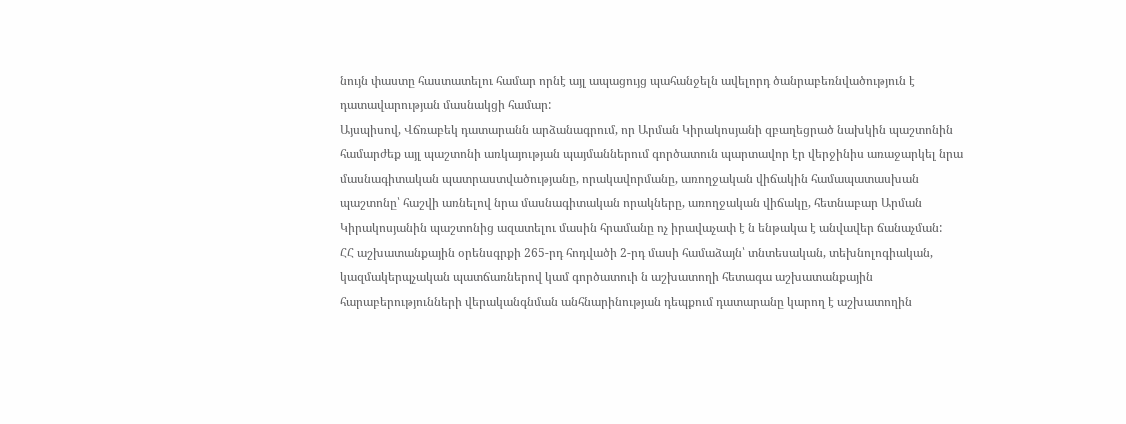նույն փաստը հաստատելու համար որնէ այլ ապացույց պահանջելն ավելորդ ծանրաբեռնվածություն է դատավարության մասնակցի համար:
Այսպիսով, Վճռաբեկ դատարանն արձանագրում, որ Արման Կիրակոսյանի զբաղեցրած նախկին պաշտոնին համարժեք այլ պաշտոնի առկայության պայմաններում գործատուն պարտավոր էր վերջինիս առաջարկել նրա մասնագիտական պատրաստվածությանը, որակավորմանը, առողջական վիճակին համապատասխան պաշտոնը՝ հաշվի առնելով նրա մասնագիտական որակները, առողջական վիճակը, հետնաբար Արման Կիրակոսյանին պաշտոնից ազատելու մասին հրամանը ոչ իրավաչափ է ն ենթակա է անվավեր ճանաչման:
ՀՀ աշխատանքային օրենսգրքի 265-րդ հոդվածի 2-րդ մասի համաձայն՝ տնտեսական, տեխնոլոգիական, կազմակերպչական պատճառներով կամ գործատուի ն աշխատողի հետագա աշխատանքային հարաբերությունների վերականգնման անհնարինության դեպքում դատարանը կարող է աշխատողին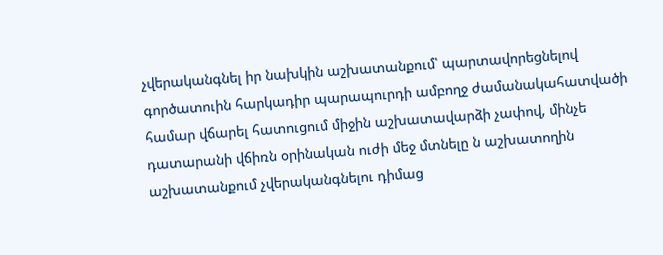չվերականգնել իր նախկին աշխատանքում՝ պարտավորեցնելով գործատուին հարկադիր պարապուրդի ամբողջ ժամանակահատվածի համար վճարել հատուցում միջին աշխատավարձի չափով, մինչե դատարանի վճիռն օրինական ուժի մեջ մտնելը ն աշխատողին աշխատանքում չվերականգնելու դիմաց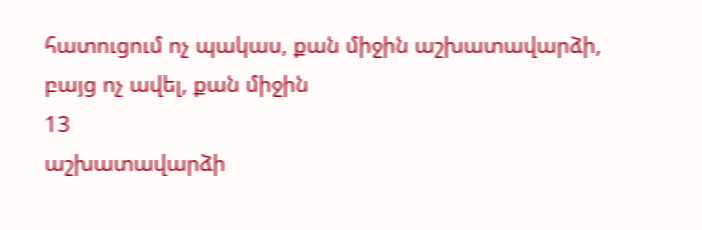հատուցում ոչ պակաս, քան միջին աշխատավարձի, բայց ոչ ավել, քան միջին
13
աշխատավարձի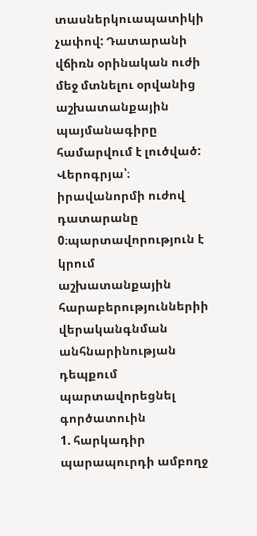տասներկուապատիկի չափով: Դատարանի վճիռն օրինական ուժի մեջ մտնելու օրվանից աշխատանքային պայմանագիրը համարվում է լուծված:
Վերոգրյա՝։ իրավանորմի ուժով դատարանը 0։պարտավորություն է կրում աշխատանքային հարաբերություններիի վերականգնման անհնարինության դեպքում պարտավորեցնել գործատուին
1. հարկադիր պարապուրդի ամբողջ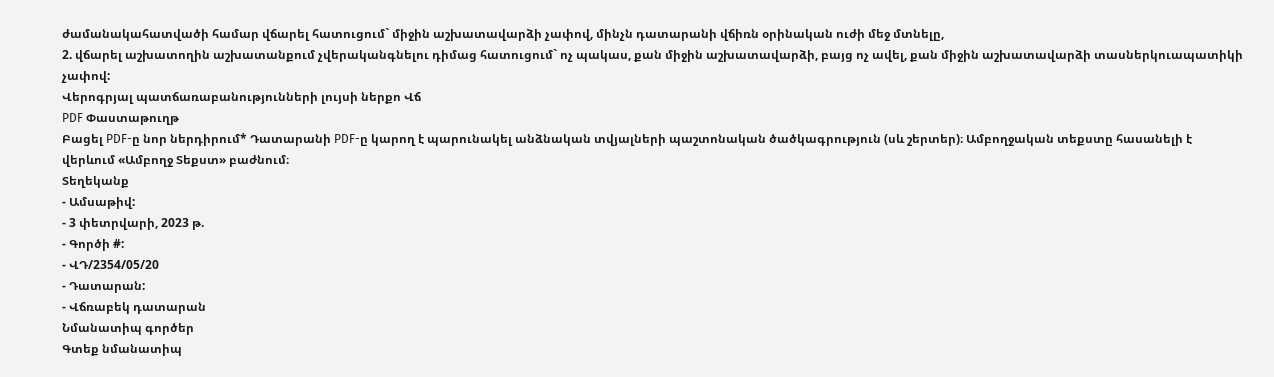ժամանակահատվածի համար վճարել հատուցում` միջին աշխատավարձի չափով, մինչն դատարանի վճիռն օրինական ուժի մեջ մտնելը,
2. վճարել աշխատողին աշխատանքում չվերականգնելու դիմաց հատուցում` ոչ պակաս, քան միջին աշխատավարձի, բայց ոչ ավել, քան միջին աշխատավարձի տասներկուապատիկի չափով:
Վերոգրյալ պատճառաբանությունների լույսի ներքո Վճ
PDF Փաստաթուղթ
Բացել PDF-ը նոր ներդիրում* Դատարանի PDF-ը կարող է պարունակել անձնական տվյալների պաշտոնական ծածկագրություն (սև շերտեր)։ Ամբողջական տեքստը հասանելի է վերևում «Ամբողջ Տեքստ» բաժնում։
Տեղեկանք
- Ամսաթիվ:
- 3 փետրվարի, 2023 թ.
- Գործի #:
- ՎԴ/2354/05/20
- Դատարան:
- Վճռաբեկ դատարան
Նմանատիպ գործեր
Գտեք նմանատիպ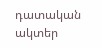դատական ակտեր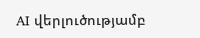AI վերլուծությամբ